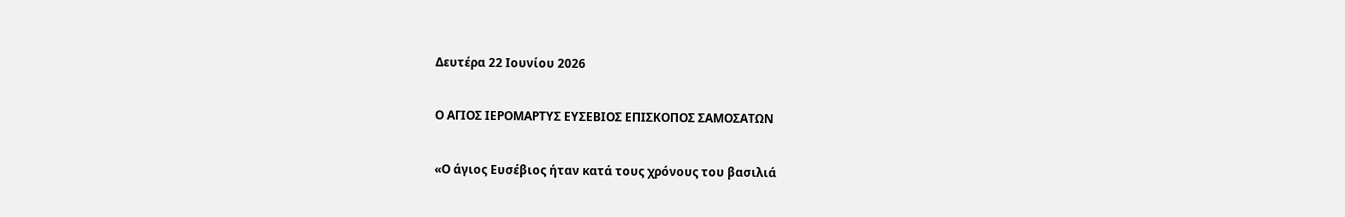Δευτέρα 22 Ιουνίου 2026

Ο ΑΓΙΟΣ ΙΕΡΟΜΑΡΤΥΣ ΕΥΣΕΒΙΟΣ ΕΠΙΣΚΟΠΟΣ ΣΑΜΟΣΑΤΩΝ

«Ο άγιος Ευσέβιος ήταν κατά τους χρόνους του βασιλιά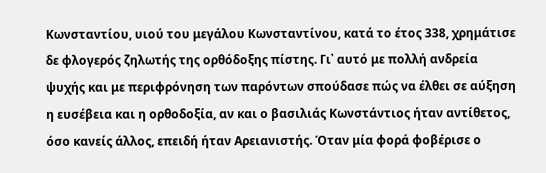Κωνσταντίου, υιού του μεγάλου Κωνσταντίνου, κατά το έτος 338, χρημάτισε δε φλογερός ζηλωτής της ορθόδοξης πίστης. Γι᾽ αυτό με πολλή ανδρεία ψυχής και με περιφρόνηση των παρόντων σπούδασε πώς να έλθει σε αύξηση η ευσέβεια και η ορθοδοξία, αν και ο βασιλιάς Κωνστάντιος ήταν αντίθετος, όσο κανείς άλλος, επειδή ήταν Αρειανιστής. Όταν μία φορά φοβέρισε ο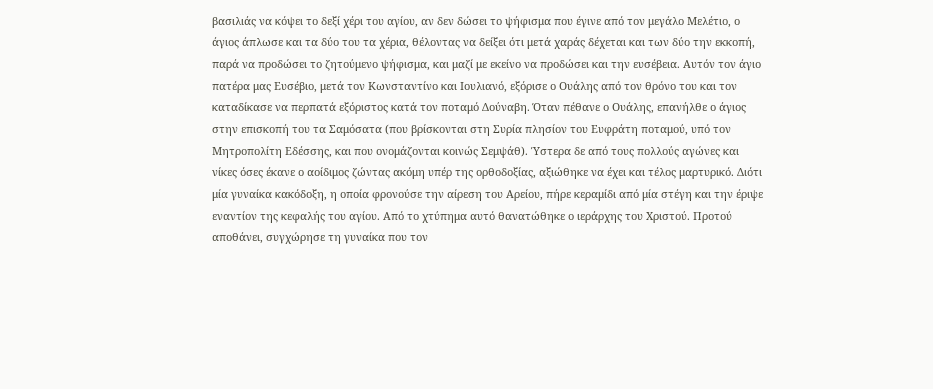βασιλιάς να κόψει το δεξί χέρι του αγίου, αν δεν δώσει το ψήφισμα που έγινε από τον μεγάλο Μελέτιο, ο άγιος άπλωσε και τα δύο του τα χέρια, θέλοντας να δείξει ότι μετά χαράς δέχεται και των δύο την εκκοπή, παρά να προδώσει το ζητούμενο ψήφισμα, και μαζί με εκείνο να προδώσει και την ευσέβεια. Αυτόν τον άγιο πατέρα μας Ευσέβιο, μετά τον Κωνσταντίνο και Ιουλιανό, εξόρισε ο Ουάλης από τον θρόνο του και τον καταδίκασε να περπατά εξόριστος κατά τον ποταμό Δούναβη. Όταν πέθανε ο Ουάλης, επανήλθε ο άγιος στην επισκοπή του τα Σαμόσατα (που βρίσκονται στη Συρία πλησίον του Ευφράτη ποταμού, υπό τον Μητροπολίτη Εδέσσης, και που ονομάζονται κοινώς Σεμψάθ). Ύστερα δε από τους πολλούς αγώνες και νίκες όσες έκανε ο αοίδιμος ζώντας ακόμη υπέρ της ορθοδοξίας, αξιώθηκε να έχει και τέλος μαρτυρικό. Διότι μία γυναίκα κακόδοξη, η οποία φρονούσε την αίρεση του Αρείου, πήρε κεραμίδι από μία στέγη και την έριψε εναντίον της κεφαλής του αγίου. Από το χτύπημα αυτό θανατώθηκε ο ιεράρχης του Χριστού. Προτού αποθάνει, συγχώρησε τη γυναίκα που τον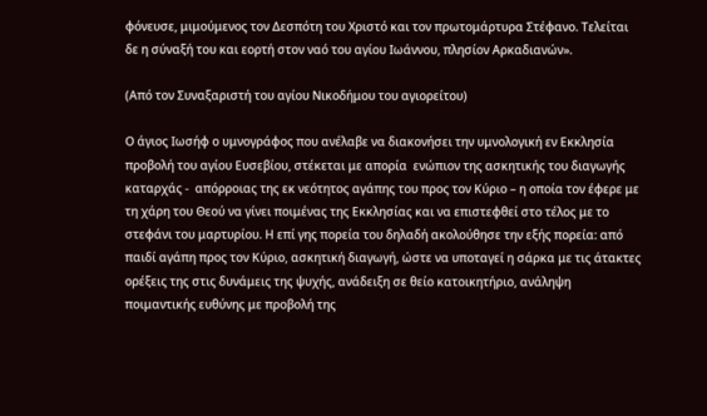φόνευσε, μιμούμενος τον Δεσπότη του Χριστό και τον πρωτομάρτυρα Στέφανο. Τελείται δε η σύναξή του και εορτή στον ναό του αγίου Ιωάννου, πλησίον Αρκαδιανών».

(Από τον Συναξαριστή του αγίου Νικοδήμου του αγιορείτου)

Ο άγιος Ιωσήφ ο υμνογράφος που ανέλαβε να διακονήσει την υμνολογική εν Εκκλησία προβολή του αγίου Ευσεβίου, στέκεται με απορία  ενώπιον της ασκητικής του διαγωγής καταρχάς -  απόρροιας της εκ νεότητος αγάπης του προς τον Κύριο – η οποία τον έφερε με τη χάρη του Θεού να γίνει ποιμένας της Εκκλησίας και να επιστεφθεί στο τέλος με το στεφάνι του μαρτυρίου. Η επί γης πορεία του δηλαδή ακολούθησε την εξής πορεία: από παιδί αγάπη προς τον Κύριο, ασκητική διαγωγή, ώστε να υποταγεί η σάρκα με τις άτακτες ορέξεις της στις δυνάμεις της ψυχής, ανάδειξη σε θείο κατοικητήριο, ανάληψη ποιμαντικής ευθύνης με προβολή της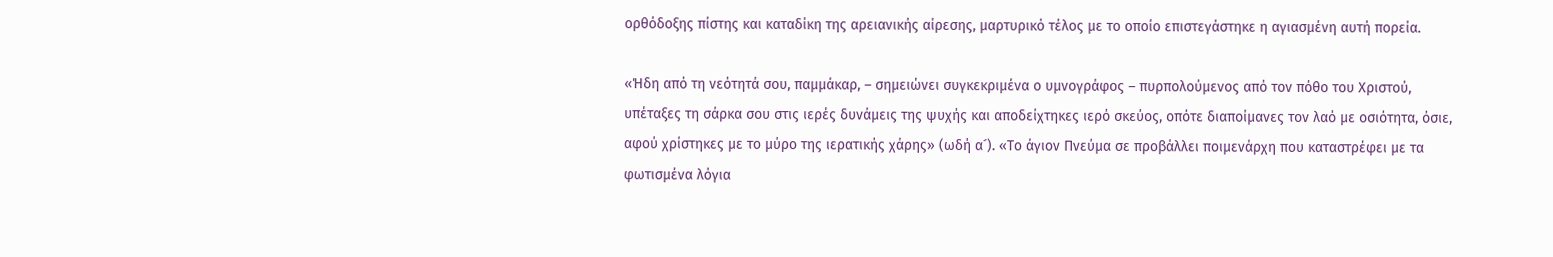ορθόδοξης πίστης και καταδίκη της αρειανικής αίρεσης, μαρτυρικό τέλος με το οποίο επιστεγάστηκε η αγιασμένη αυτή πορεία.

«Ήδη από τη νεότητά σου, παμμάκαρ, – σημειώνει συγκεκριμένα ο υμνογράφος – πυρπολούμενος από τον πόθο του Χριστού, υπέταξες τη σάρκα σου στις ιερές δυνάμεις της ψυχής και αποδείχτηκες ιερό σκεύος, οπότε διαποίμανες τον λαό με οσιότητα, όσιε, αφού χρίστηκες με το μύρο της ιερατικής χάρης» (ωδή α´). «Το άγιον Πνεύμα σε προβάλλει ποιμενάρχη που καταστρέφει με τα φωτισμένα λόγια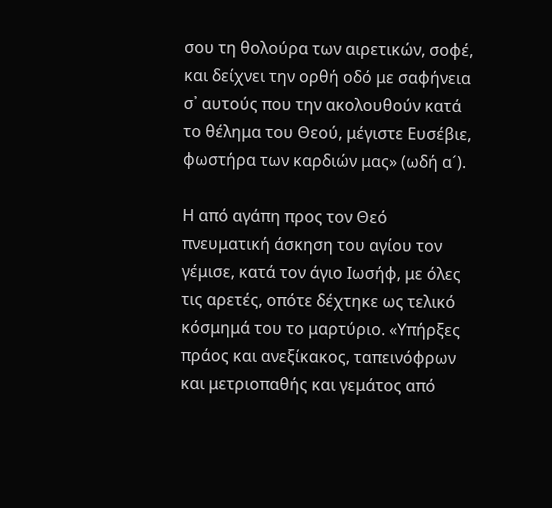σου τη θολούρα των αιρετικών, σοφέ, και δείχνει την ορθή οδό με σαφήνεια σ᾽ αυτούς που την ακολουθούν κατά το θέλημα του Θεού, μέγιστε Ευσέβιε, φωστήρα των καρδιών μας» (ωδή α´).

Η από αγάπη προς τον Θεό πνευματική άσκηση του αγίου τον γέμισε, κατά τον άγιο Ιωσήφ, με όλες τις αρετές, οπότε δέχτηκε ως τελικό κόσμημά του το μαρτύριο. «Υπήρξες πράος και ανεξίκακος, ταπεινόφρων και μετριοπαθής και γεμάτος από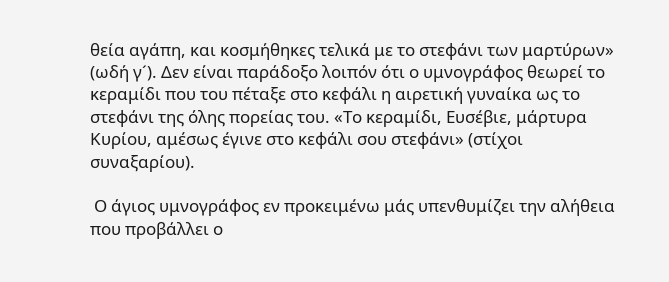θεία αγάπη, και κοσμήθηκες τελικά με το στεφάνι των μαρτύρων»  (ωδή γ´). Δεν είναι παράδοξο λοιπόν ότι ο υμνογράφος θεωρεί το κεραμίδι που του πέταξε στο κεφάλι η αιρετική γυναίκα ως το στεφάνι της όλης πορείας του. «Το κεραμίδι, Ευσέβιε, μάρτυρα Κυρίου, αμέσως έγινε στο κεφάλι σου στεφάνι» (στίχοι συναξαρίου).

 Ο άγιος υμνογράφος εν προκειμένω μάς υπενθυμίζει την αλήθεια που προβάλλει ο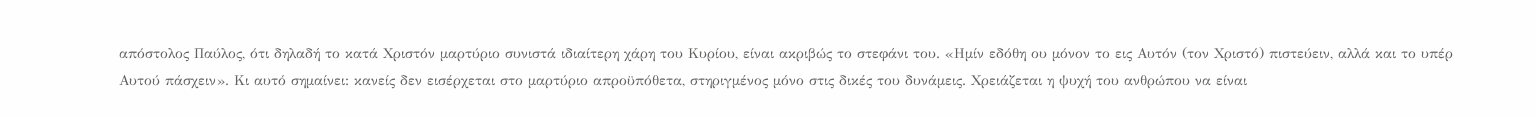απόστολος Παύλος, ότι δηλαδή το κατά Χριστόν μαρτύριο συνιστά ιδιαίτερη χάρη του Κυρίου, είναι ακριβώς το στεφάνι του. «Ημίν εδόθη ου μόνον το εις Αυτόν (τον Χριστό) πιστεύειν, αλλά και το υπέρ Αυτού πάσχειν». Κι αυτό σημαίνει: κανείς δεν εισέρχεται στο μαρτύριο απροϋπόθετα, στηριγμένος μόνο στις δικές του δυνάμεις. Χρειάζεται η ψυχή του ανθρώπου να είναι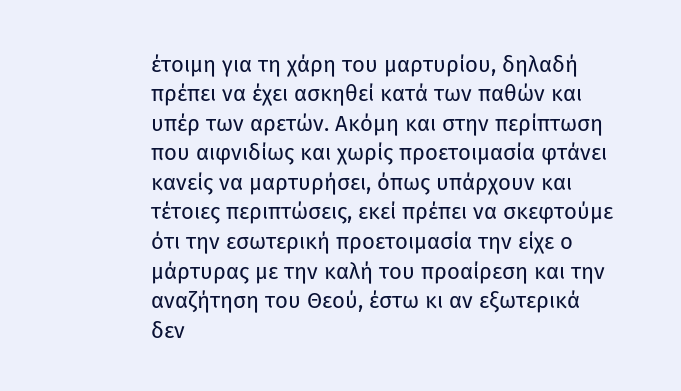έτοιμη για τη χάρη του μαρτυρίου, δηλαδή πρέπει να έχει ασκηθεί κατά των παθών και υπέρ των αρετών. Ακόμη και στην περίπτωση που αιφνιδίως και χωρίς προετοιμασία φτάνει κανείς να μαρτυρήσει, όπως υπάρχουν και τέτοιες περιπτώσεις, εκεί πρέπει να σκεφτούμε ότι την εσωτερική προετοιμασία την είχε ο μάρτυρας με την καλή του προαίρεση και την αναζήτηση του Θεού, έστω κι αν εξωτερικά δεν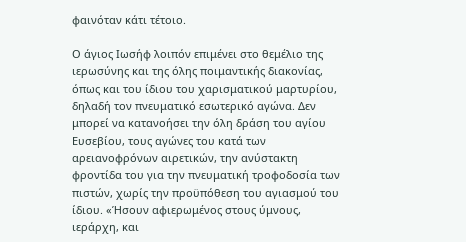φαινόταν κάτι τέτοιο.

Ο άγιος Ιωσήφ λοιπόν επιμένει στο θεμέλιο της ιερωσύνης και της όλης ποιμαντικής διακονίας, όπως και του ίδιου του χαρισματικού μαρτυρίου, δηλαδή τον πνευματικό εσωτερικό αγώνα. Δεν μπορεί να κατανοήσει την όλη δράση του αγίου Ευσεβίου, τους αγώνες του κατά των αρειανοφρόνων αιρετικών, την ανύστακτη φροντίδα του για την πνευματική τροφοδοσία των πιστών, χωρίς την προϋπόθεση του αγιασμού του ίδιου. «Ήσουν αφιερωμένος στους ύμνους, ιεράρχη, και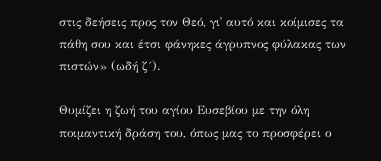στις δεήσεις προς τον Θεό, γι᾽ αυτό και κοίμισες τα πάθη σου και έτσι φάνηκες άγρυπνος φύλακας των πιστών» (ωδή ζ´).

Θυμίζει η ζωή του αγίου Ευσεβίου με την όλη ποιμαντική δράση του, όπως μας το προσφέρει ο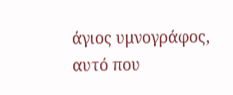άγιος υμνογράφος, αυτό που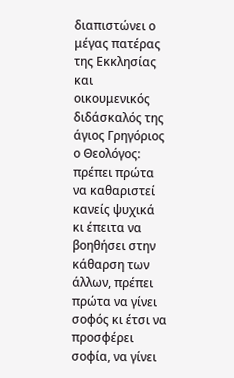διαπιστώνει ο μέγας πατέρας της Εκκλησίας και οικουμενικός διδάσκαλός της άγιος Γρηγόριος ο Θεολόγος: πρέπει πρώτα να καθαριστεί κανείς ψυχικά κι έπειτα να βοηθήσει στην κάθαρση των άλλων, πρέπει πρώτα να γίνει σοφός κι έτσι να προσφέρει σοφία, να γίνει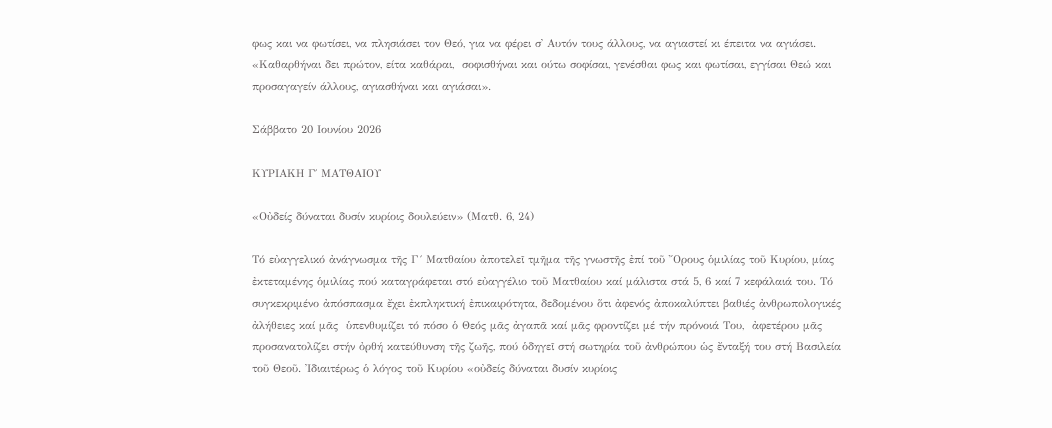φως και να φωτίσει, να πλησιάσει τον Θεό, για να φέρει σ᾽ Αυτόν τους άλλους, να αγιαστεί κι έπειτα να αγιάσει. «Καθαρθήναι δει πρώτον, είτα καθάραι,  σοφισθήναι και ούτω σοφίσαι, γενέσθαι φως και φωτίσαι, εγγίσαι Θεώ και προσαγαγείν άλλους, αγιασθήναι και αγιάσαι».

Σάββατο 20 Ιουνίου 2026

ΚΥΡΙΑΚΗ Γ΄ ΜΑΤΘΑΙΟΥ

«Οὐδείς δύναται δυσίν κυρίοις δουλεύειν» (Ματθ. 6, 24)

Τό εὐαγγελικό ἀνάγνωσμα τῆς Γ´ Ματθαίου ἀποτελεῖ τμῆμα τῆς γνωστῆς ἐπί τοῦ ῎Ορους ὁμιλίας τοῦ Κυρίου, μίας ἐκτεταμένης ὁμιλίας πού καταγράφεται στό εὐαγγέλιο τοῦ Ματθαίου καί μάλιστα στά 5, 6 καί 7 κεφάλαιά του. Τό συγκεκριμένο ἀπόσπασμα ἔχει ἐκπληκτική ἐπικαιρότητα, δεδομένου ὅτι ἀφενός ἀποκαλύπτει βαθιές ἀνθρωπολογικές ἀλήθειες καί μᾶς  ὑπενθυμίζει τό πόσο ὁ Θεός μᾶς ἀγαπᾶ καί μᾶς φροντίζει μέ τήν πρόνοιά Του,  ἀφετέρου μᾶς προσανατολίζει στήν ὀρθή κατεύθυνση τῆς ζωῆς, πού ὁδηγεῖ στή σωτηρία τοῦ ἀνθρώπου ὡς ἔνταξή του στή Βασιλεία τοῦ Θεοῦ. ᾽Ιδιαιτέρως ὁ λόγος τοῦ Κυρίου «οὐδείς δύναται δυσίν κυρίοις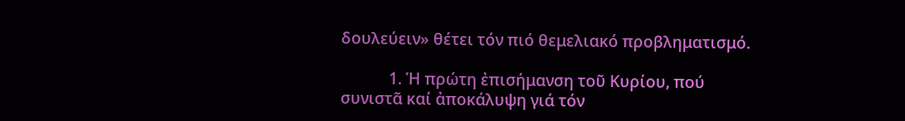δουλεύειν» θέτει τόν πιό θεμελιακό προβληματισμό.

            1. Ἡ πρώτη ἐπισήμανση τοῦ Κυρίου, πού συνιστᾶ καί ἀποκάλυψη γιά τόν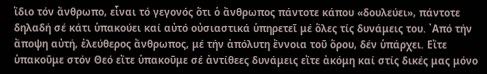ἴδιο τόν ἄνθρωπο, εἶναι τό γεγονός ὅτι ὁ ἄνθρωπος πάντοτε κάπου «δουλεύει», πάντοτε δηλαδή σέ κάτι ὑπακούει καί αὐτό οὐσιαστικά ὑπηρετεῖ μέ ὅλες τίς δυνάμεις του. ᾽Από τήν ἄποψη αὐτή, ἐλεύθερος ἄνθρωπος, μέ τήν ἀπόλυτη ἔννοια τοῦ ὅρου, δέν ὑπάρχει. Εἴτε ὑπακοῦμε στόν Θεό εἴτε ὑπακοῦμε σέ ἀντίθεες δυνάμεις εἴτε ἀκόμη καί στίς δικές μας μόνο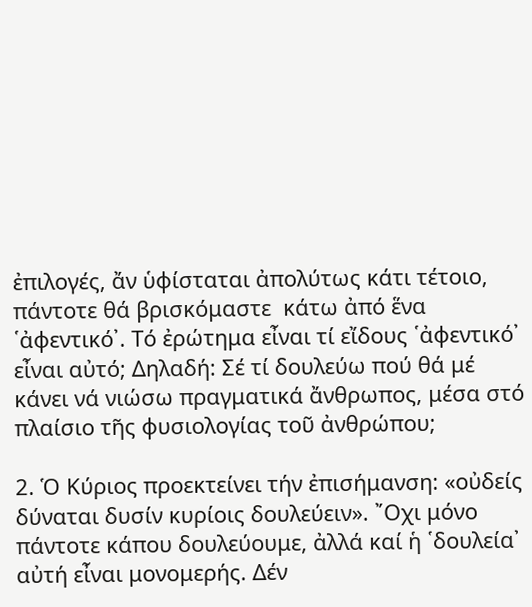ἐπιλογές, ἄν ὑφίσταται ἀπολύτως κάτι τέτοιο, πάντοτε θά βρισκόμαστε  κάτω ἀπό ἕνα ῾ἀφεντικό᾽. Τό ἐρώτημα εἶναι τί εἴδους ῾ἀφεντικό᾽ εἶναι αὐτό; Δηλαδή: Σέ τί δουλεύω πού θά μέ κάνει νά νιώσω πραγματικά ἄνθρωπος, μέσα στό πλαίσιο τῆς φυσιολογίας τοῦ ἀνθρώπου;

2. Ὁ Κύριος προεκτείνει τήν ἐπισήμανση: «οὐδείς δύναται δυσίν κυρίοις δουλεύειν». ῎Οχι μόνο πάντοτε κάπου δουλεύουμε, ἀλλά καί ἡ ῾δουλεία᾽ αὐτή εἶναι μονομερής. Δέν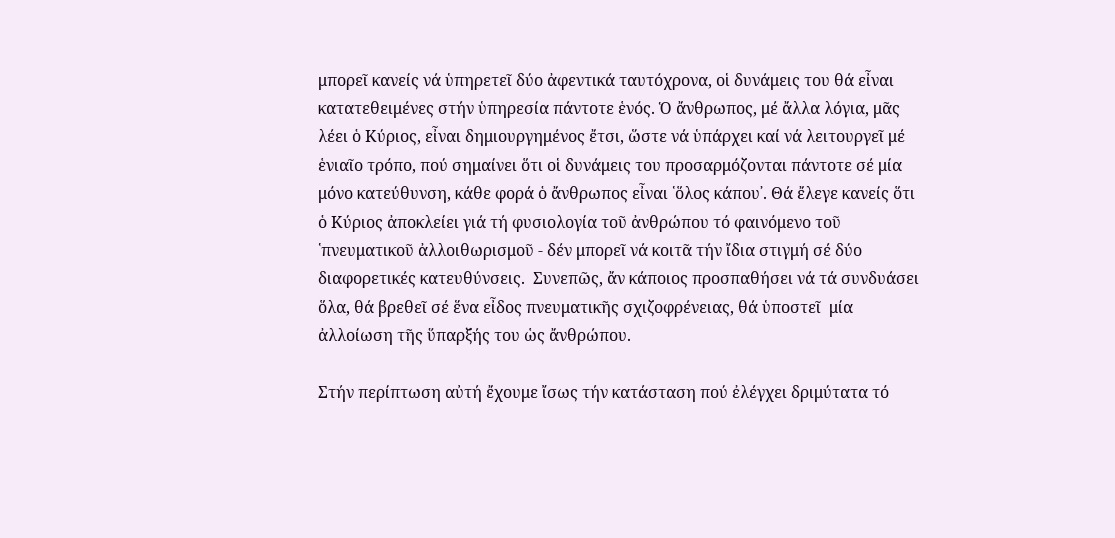μπορεῖ κανείς νά ὑπηρετεῖ δύο ἀφεντικά ταυτόχρονα, οἱ δυνάμεις του θά εἶναι κατατεθειμένες στήν ὑπηρεσία πάντοτε ἑνός. Ὁ ἄνθρωπος, μέ ἄλλα λόγια, μᾶς λέει ὁ Κύριος, εἶναι δημιουργημένος ἔτσι, ὥστε νά ὑπάρχει καί νά λειτουργεῖ μέ ἑνιαῖο τρόπο, πού σημαίνει ὅτι οἱ δυνάμεις του προσαρμόζονται πάντοτε σέ μία μόνο κατεύθυνση, κάθε φορά ὁ ἄνθρωπος εἶναι ῾ὅλος κάπου᾽. Θά ἔλεγε κανείς ὅτι ὁ Κύριος ἀποκλείει γιά τή φυσιολογία τοῦ ἀνθρώπου τό φαινόμενο τοῦ ῾πνευματικοῦ ἀλλοιθωρισμοῦ - δέν μπορεῖ νά κοιτᾶ τήν ἴδια στιγμή σέ δύο διαφορετικές κατευθύνσεις.  Συνεπῶς, ἄν κάποιος προσπαθήσει νά τά συνδυάσει ὅλα, θά βρεθεῖ σέ ἕνα εἶδος πνευματικῆς σχιζοφρένειας, θά ὑποστεῖ  μία ἀλλοίωση τῆς ὕπαρξής του ὡς ἄνθρώπου.

Στήν περίπτωση αὐτή ἔχουμε ἴσως τήν κατάσταση πού ἐλέγχει δριμύτατα τό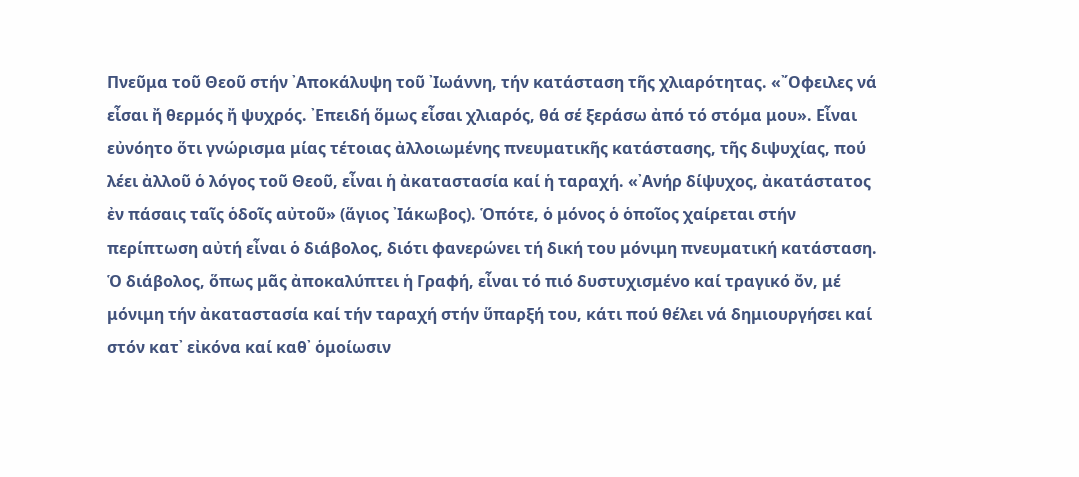Πνεῦμα τοῦ Θεοῦ στήν ᾽Αποκάλυψη τοῦ ᾽Ιωάννη, τήν κατάσταση τῆς χλιαρότητας. «῎Οφειλες νά εἶσαι ἤ θερμός ἤ ψυχρός. ᾽Επειδή ὅμως εἶσαι χλιαρός, θά σέ ξεράσω ἀπό τό στόμα μου». Εἶναι εὐνόητο ὅτι γνώρισμα μίας τέτοιας ἀλλοιωμένης πνευματικῆς κατάστασης, τῆς διψυχίας, πού λέει ἀλλοῦ ὁ λόγος τοῦ Θεοῦ, εἶναι ἡ ἀκαταστασία καί ἡ ταραχή. «᾽Ανήρ δίψυχος, ἀκατάστατος ἐν πάσαις ταῖς ὁδοῖς αὐτοῦ» (ἅγιος ᾽Ιάκωβος). Ὁπότε, ὁ μόνος ὁ ὁποῖος χαίρεται στήν περίπτωση αὐτή εἶναι ὁ διάβολος, διότι φανερώνει τή δική του μόνιμη πνευματική κατάσταση. Ὁ διάβολος, ὅπως μᾶς ἀποκαλύπτει ἡ Γραφή, εἶναι τό πιό δυστυχισμένο καί τραγικό ὄν, μέ μόνιμη τήν ἀκαταστασία καί τήν ταραχή στήν ὕπαρξή του, κάτι πού θέλει νά δημιουργήσει καί στόν κατ᾽ εἰκόνα καί καθ᾽ ὁμοίωσιν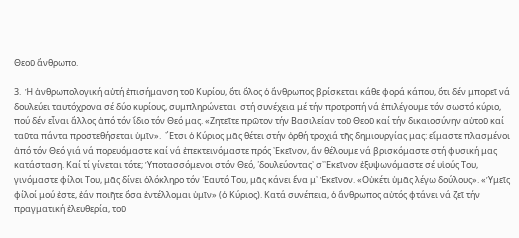Θεοῦ ἄνθρωπο.

3.  Ἡ ἀνθρωπολογική αὐτή ἐπισήμανση τοῦ Κυρίου, ὅτι ὅλος ὁ ἄνθρωπος βρίσκεται κάθε φορά κάπου, ὅτι δέν μπορεῖ νά  δουλεύει ταυτόχρονα σέ δύο κυρίους, συμπληρώνεται  στή συνέχεια μέ τήν προτροπή νά ἐπιλέγουμε τόν σωστό κύριο, πού δέν εἶναι ἄλλος ἀπό τόν ἴδιο τόν Θεό μας. «Ζητεῖτε πρῶτον τήν Βασιλείαν τοῦ Θεοῦ καί τήν δικαιοσύνην αὐτοῦ καί ταῦτα πάντα προστεθήσεται ὑμῖν».  ῎Ετσι ὁ Κύριος μᾶς θέτει στήν ὀρθή τροχιά τῆς δημιουργίας μας: εἴμαστε πλασμένοι ἀπό τόν Θεό γιά νά πορευόμαστε καί νά ἐπεκτεινόμαστε πρός ᾽Εκεῖνον, ἄν θέλουμε νά βρισκόμαστε στή φυσική μας κατάσταση. Καί τί γίνεται τότε; Ὑποτασσόμενοι στόν Θεό, ῾δουλεύοντας᾽ σ᾽᾽Εκεῖνον ἐξυψωνόμαστε σέ υἱούς Του, γινόμαστε φίλοι Του, μᾶς δίνει ὁλόκληρο τόν ῾Εαυτό Του, μᾶς κάνει ἕνα μ᾽ Ἐκεῖνον. «Οὐκέτι ὑμᾶς λέγω δούλους». «Ὑμεῖς φίλοί μού ἐστε, ἐάν ποιῆτε ὅσα ἐντέλλομαι ὐμῖν» (ὁ Κύριος). Κατά συνέπεια, ὁ ἄνθρωπος αὐτός φτάνει νά ζεῖ τήν πραγματική ἐλευθερία, τοῦ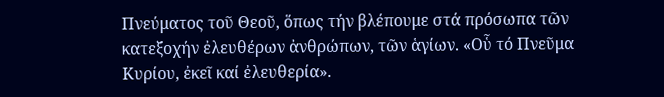Πνεύματος τοῦ Θεοῦ, ὅπως τήν βλέπουμε στά πρόσωπα τῶν κατεξοχήν ἐλευθέρων ἀνθρώπων, τῶν ἁγίων. «Οὗ τό Πνεῦμα Κυρίου, ἐκεῖ καί ἐλευθερία».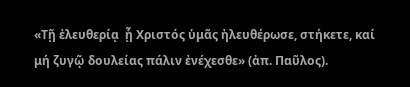«Τῇ ἐλευθερίᾳ  ᾗ Χριστός ὑμᾶς ἠλευθέρωσε, στήκετε, καί μή ζυγῷ δουλείας πάλιν ἐνέχεσθε» (ἀπ. Παῦλος).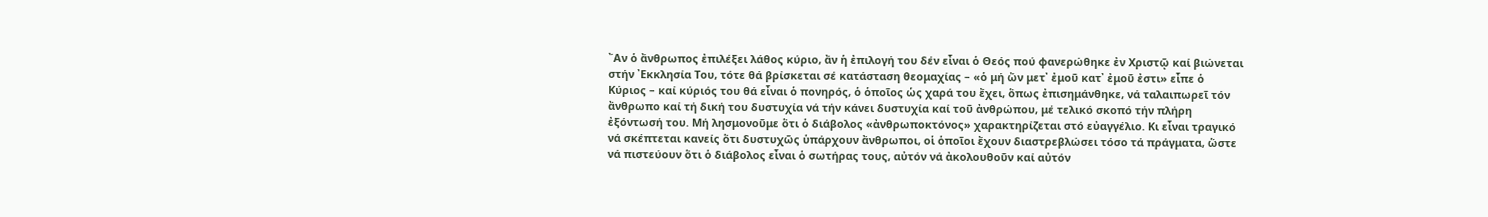῎Αν ὁ ἄνθρωπος ἐπιλέξει λάθος κύριο, ἄν ἡ ἐπιλογή του δέν εἶναι ὁ Θεός πού φανερώθηκε ἐν Χριστῷ καί βιώνεται στήν ᾽Εκκλησία Του, τότε θά βρίσκεται σέ κατάσταση θεομαχίας – «ὁ μή ὤν μετ᾽ ἐμοῦ κατ᾽ ἐμοῦ ἐστι» εἶπε ὁ Κύριος – καί κύριός του θά εἶναι ὁ πονηρός, ὁ ὁποῖος ὡς χαρά του ἔχει, ὅπως ἐπισημάνθηκε, νά ταλαιπωρεῖ τόν ἄνθρωπο καί τή δική του δυστυχία νά τήν κάνει δυστυχία καί τοῦ ἀνθρώπου, μέ τελικό σκοπό τήν πλήρη ἐξόντωσή του. Μή λησμονοῦμε ὅτι ὁ διάβολος «ἀνθρωποκτόνος» χαρακτηρίζεται στό εὐαγγέλιο. Κι εἶναι τραγικό νά σκέπτεται κανείς ὅτι δυστυχῶς ὑπάρχουν ἄνθρωποι, οἱ ὁποῖοι ἔχουν διαστρεβλώσει τόσο τά πράγματα, ὥστε νά πιστεύουν ὅτι ὁ διάβολος εἶναι ὁ σωτήρας τους, αὐτόν νά ἀκολουθοῦν καί αὐτόν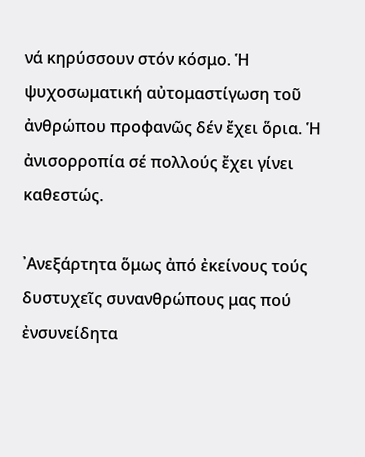νά κηρύσσουν στόν κόσμο. Ἡ ψυχοσωματική αὐτομαστίγωση τοῦ ἀνθρώπου προφανῶς δέν ἔχει ὅρια. Ἡ ἀνισορροπία σέ πολλούς ἔχει γίνει καθεστώς.

᾽Ανεξάρτητα ὅμως ἀπό ἐκείνους τούς δυστυχεῖς συνανθρώπους μας πού ἐνσυνείδητα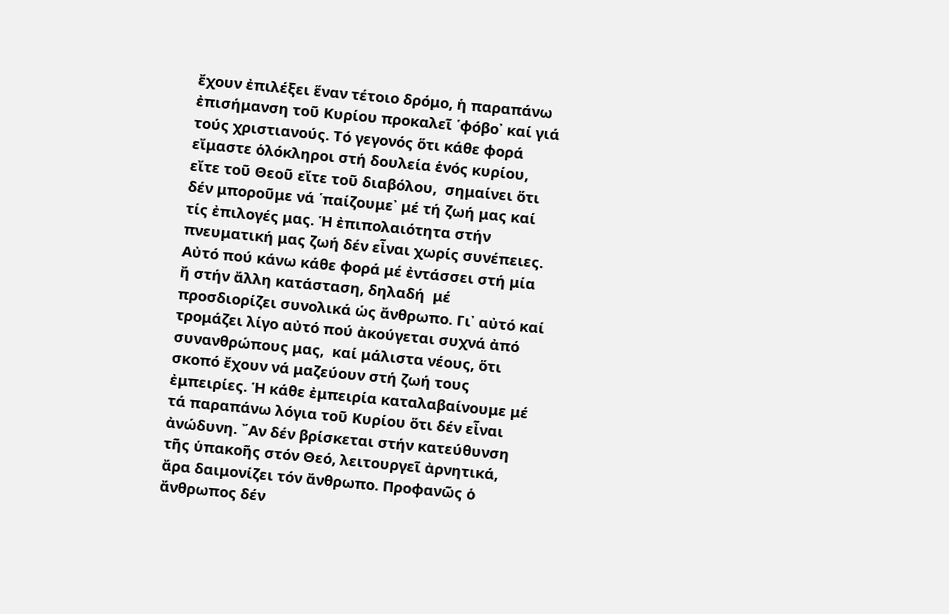ἔχουν ἐπιλέξει ἕναν τέτοιο δρόμο, ἡ παραπάνω ἐπισήμανση τοῦ Κυρίου προκαλεῖ ῾φόβο᾽ καί γιά τούς χριστιανούς. Τό γεγονός ὅτι κάθε φορά εἴμαστε ὁλόκληροι στή δουλεία ἑνός κυρίου, εἴτε τοῦ Θεοῦ εἴτε τοῦ διαβόλου,  σημαίνει ὅτι δέν μποροῦμε νά ῾παίζουμε᾽ μέ τή ζωή μας καί τίς ἐπιλογές μας. Ἡ ἐπιπολαιότητα στήν πνευματική μας ζωή δέν εἶναι χωρίς συνέπειες. Αὐτό πού κάνω κάθε φορά μέ ἐντάσσει στή μία ἤ στήν ἄλλη κατάσταση, δηλαδή  μέ προσδιορίζει συνολικά ὡς ἄνθρωπο. Γι᾽ αὐτό καί τρομάζει λίγο αὐτό πού ἀκούγεται συχνά ἀπό συνανθρώπους μας,  καί μάλιστα νέους, ὅτι σκοπό ἔχουν νά μαζεύουν στή ζωή τους ἐμπειρίες. Ἡ κάθε ἐμπειρία καταλαβαίνουμε μέ τά παραπάνω λόγια τοῦ Κυρίου ὅτι δέν εἶναι ἀνώδυνη. ῎Αν δέν βρίσκεται στήν κατεύθυνση τῆς ὑπακοῆς στόν Θεό, λειτουργεῖ ἀρνητικά, ἄρα δαιμονίζει τόν ἄνθρωπο. Προφανῶς ὁ ἄνθρωπος δέν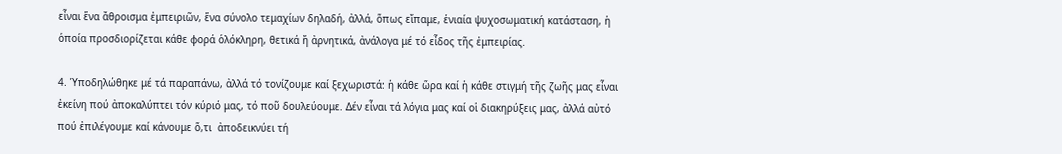εἶναι ἕνα ἄθροισμα ἐμπειριῶν, ἕνα σύνολο τεμαχίων δηλαδή, ἀλλά, ὅπως εἴπαμε, ἑνιαία ψυχοσωματική κατάσταση, ἡ ὁποία προσδιορίζεται κάθε φορά ὁλόκληρη, θετικά ἤ ἀρνητικά, ἀνάλογα μέ τό εἶδος τῆς ἐμπειρίας.

4. Ὑποδηλώθηκε μέ τά παραπάνω, ἀλλά τό τονίζουμε καί ξεχωριστά: ἡ κάθε ὥρα καί ἡ κάθε στιγμή τῆς ζωῆς μας εἶναι ἐκείνη πού ἀποκαλύπτει τόν κύριό μας, τό ποῦ δουλεύουμε. Δέν εἶναι τά λόγια μας καί οἱ διακηρύξεις μας, ἀλλά αὐτό πού ἐπιλέγουμε καί κάνουμε ὅ,τι  ἀποδεικνύει τή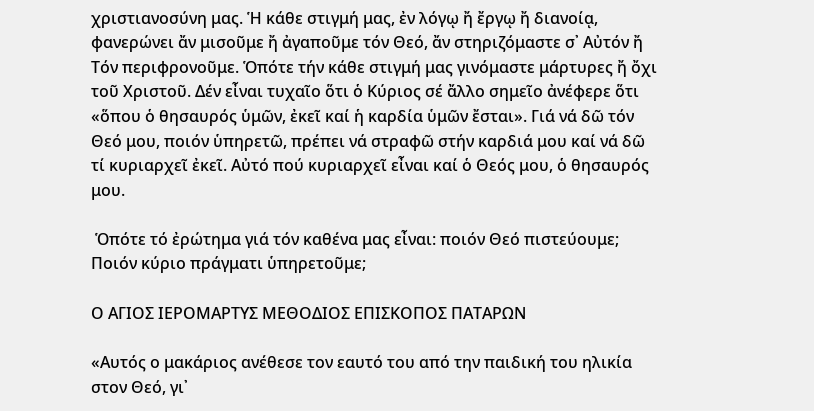χριστιανοσύνη μας. Ἡ κάθε στιγμή μας, ἐν λόγῳ ἤ ἔργῳ ἤ διανοίᾳ, φανερώνει ἄν μισοῦμε ἤ ἀγαποῦμε τόν Θεό, ἄν στηριζόμαστε σ᾽ Αὐτόν ἤ Τόν περιφρονοῦμε. Ὁπότε τήν κάθε στιγμή μας γινόμαστε μάρτυρες ἤ ὄχι τοῦ Χριστοῦ. Δέν εἶναι τυχαῖο ὅτι ὁ Κύριος σέ ἄλλο σημεῖο ἀνέφερε ὅτι «ὅπου ὁ θησαυρός ὑμῶν, ἐκεῖ καί ἡ καρδία ὑμῶν ἔσται». Γιά νά δῶ τόν Θεό μου, ποιόν ὑπηρετῶ, πρέπει νά στραφῶ στήν καρδιά μου καί νά δῶ τί κυριαρχεῖ ἐκεῖ. Αὐτό πού κυριαρχεῖ εἶναι καί ὁ Θεός μου, ὁ θησαυρός μου.

 Ὁπότε τό ἐρώτημα γιά τόν καθένα μας εἶναι: ποιόν Θεό πιστεύουμε; Ποιόν κύριο πράγματι ὑπηρετοῦμε;

Ο ΑΓΙΟΣ ΙΕΡΟΜΑΡΤΥΣ ΜΕΘΟΔΙΟΣ ΕΠΙΣΚΟΠΟΣ ΠΑΤΑΡΩΝ

«Αυτός ο μακάριος ανέθεσε τον εαυτό του από την παιδική του ηλικία στον Θεό, γι᾽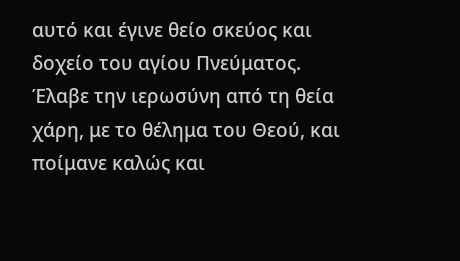αυτό και έγινε θείο σκεύος και δοχείο του αγίου Πνεύματος. Έλαβε την ιερωσύνη από τη θεία χάρη, με το θέλημα του Θεού, και ποίμανε καλώς και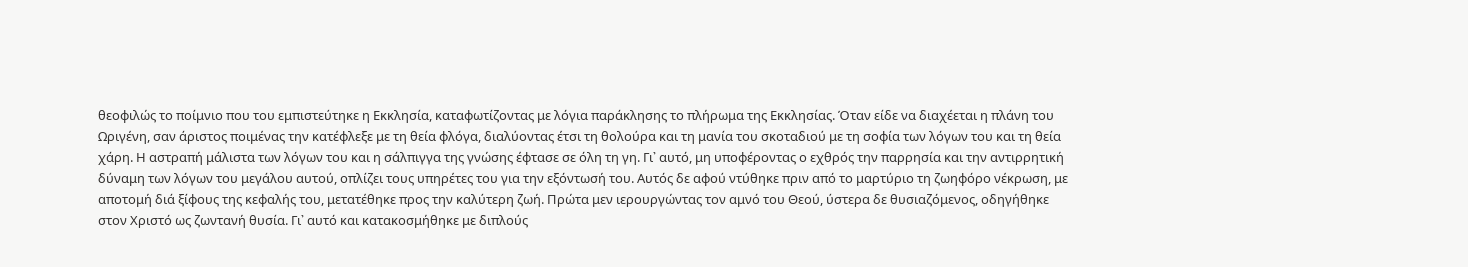θεοφιλώς το ποίμνιο που του εμπιστεύτηκε η Εκκλησία, καταφωτίζοντας με λόγια παράκλησης το πλήρωμα της Εκκλησίας. Όταν είδε να διαχέεται η πλάνη του Ωριγένη, σαν άριστος ποιμένας την κατέφλεξε με τη θεία φλόγα, διαλύοντας έτσι τη θολούρα και τη μανία του σκοταδιού με τη σοφία των λόγων του και τη θεία χάρη. Η αστραπή μάλιστα των λόγων του και η σάλπιγγα της γνώσης έφτασε σε όλη τη γη. Γι᾽ αυτό, μη υποφέροντας ο εχθρός την παρρησία και την αντιρρητική δύναμη των λόγων του μεγάλου αυτού, οπλίζει τους υπηρέτες του για την εξόντωσή του. Αυτός δε αφού ντύθηκε πριν από το μαρτύριο τη ζωηφόρο νέκρωση, με αποτομή διά ξίφους της κεφαλής του, μετατέθηκε προς την καλύτερη ζωή. Πρώτα μεν ιερουργώντας τον αμνό του Θεού, ύστερα δε θυσιαζόμενος, οδηγήθηκε στον Χριστό ως ζωντανή θυσία. Γι᾽ αυτό και κατακοσμήθηκε με διπλούς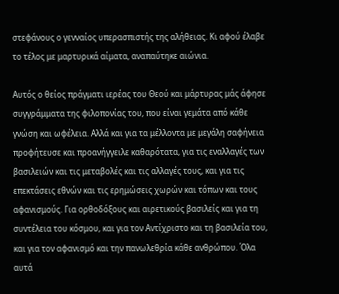στεφάνους ο γενναίος υπερασπιστής της αλήθειας. Κι αφού έλαβε το τέλος με μαρτυρικά αίματα, αναπαύτηκε αιώνια.

Αυτός ο θείος πράγματι ιερέας του Θεού και μάρτυρας μάς άφησε συγγράμματα της φιλοπονίας του, που είναι γεμάτα από κάθε γνώση και ωφέλεια. Αλλά και για τα μέλλοντα με μεγάλη σαφήνεια προφήτευσε και προανήγγειλε καθαρότατα, για τις εναλλαγές των βασιλειών και τις μεταβολές και τις αλλαγές τους, και για τις επεκτάσεις εθνών και τις ερημώσεις χωρών και τόπων και τους αφανισμούς. Για ορθοδόξους και αιρετικούς βασιλείς και για τη συντέλεια του κόσμου, και για τον Αντίχριστο και τη βασιλεία του, και για τον αφανισμό και την πανωλεθρία κάθε ανθρώπου. Όλα αυτά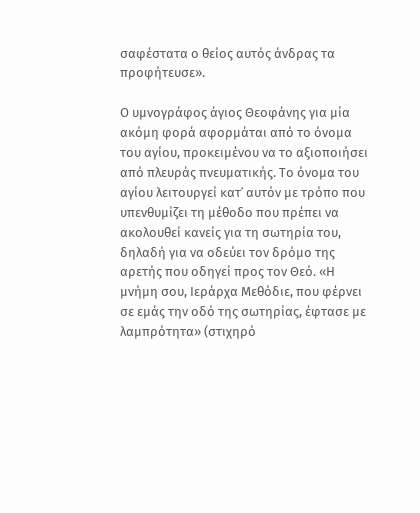σαφέστατα ο θείος αυτός άνδρας τα προφήτευσε».

Ο υμνογράφος άγιος Θεοφάνης για μία ακόμη φορά αφορμάται από το όνομα του αγίου, προκειμένου να το αξιοποιήσει από πλευράς πνευματικής. Το όνομα του αγίου λειτουργεί κατ᾽ αυτόν με τρόπο που υπενθυμίζει τη μέθοδο που πρέπει να ακολουθεί κανείς για τη σωτηρία του, δηλαδή για να οδεύει τον δρόμο της αρετής που οδηγεί προς τον Θεό. «Η μνήμη σου, Ιεράρχα Μεθόδιε, που φέρνει σε εμάς την οδό της σωτηρίας, έφτασε με λαμπρότητα» (στιχηρό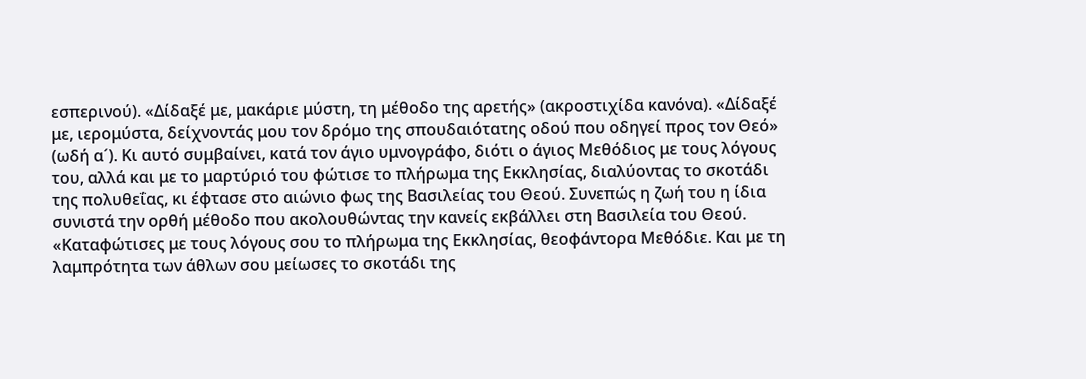εσπερινού). «Δίδαξέ με, μακάριε μύστη, τη μέθοδο της αρετής» (ακροστιχίδα κανόνα). «Δίδαξέ με, ιερομύστα, δείχνοντάς μου τον δρόμο της σπουδαιότατης οδού που οδηγεί προς τον Θεό» (ωδή α´). Κι αυτό συμβαίνει, κατά τον άγιο υμνογράφο, διότι ο άγιος Μεθόδιος με τους λόγους του, αλλά και με το μαρτύριό του φώτισε το πλήρωμα της Εκκλησίας, διαλύοντας το σκοτάδι της πολυθεΐας, κι έφτασε στο αιώνιο φως της Βασιλείας του Θεού. Συνεπώς η ζωή του η ίδια συνιστά την ορθή μέθοδο που ακολουθώντας την κανείς εκβάλλει στη Βασιλεία του Θεού. «Καταφώτισες με τους λόγους σου το πλήρωμα της Εκκλησίας, θεοφάντορα Μεθόδιε. Και με τη λαμπρότητα των άθλων σου μείωσες το σκοτάδι της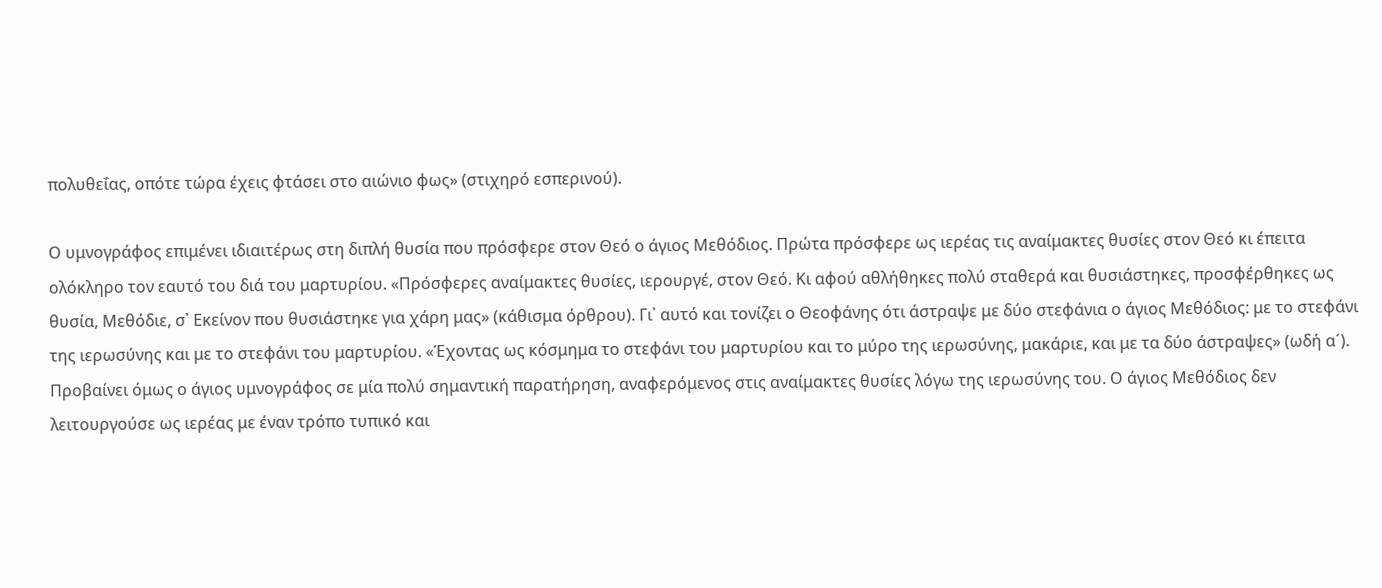πολυθεΐας, οπότε τώρα έχεις φτάσει στο αιώνιο φως» (στιχηρό εσπερινού).

Ο υμνογράφος επιμένει ιδιαιτέρως στη διπλή θυσία που πρόσφερε στον Θεό ο άγιος Μεθόδιος. Πρώτα πρόσφερε ως ιερέας τις αναίμακτες θυσίες στον Θεό κι έπειτα ολόκληρο τον εαυτό του διά του μαρτυρίου. «Πρόσφερες αναίμακτες θυσίες, ιερουργέ, στον Θεό. Κι αφού αθλήθηκες πολύ σταθερά και θυσιάστηκες, προσφέρθηκες ως θυσία, Μεθόδιε, σ᾽ Εκείνον που θυσιάστηκε για χάρη μας» (κάθισμα όρθρου). Γι᾽ αυτό και τονίζει ο Θεοφάνης ότι άστραψε με δύο στεφάνια ο άγιος Μεθόδιος: με το στεφάνι της ιερωσύνης και με το στεφάνι του μαρτυρίου. «Έχοντας ως κόσμημα το στεφάνι του μαρτυρίου και το μύρο της ιερωσύνης, μακάριε, και με τα δύο άστραψες» (ωδή α´). Προβαίνει όμως ο άγιος υμνογράφος σε μία πολύ σημαντική παρατήρηση, αναφερόμενος στις αναίμακτες θυσίες λόγω της ιερωσύνης του. Ο άγιος Μεθόδιος δεν λειτουργούσε ως ιερέας με έναν τρόπο τυπικό και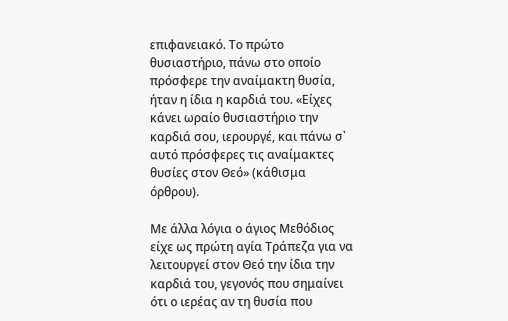επιφανειακό. Το πρώτο θυσιαστήριο, πάνω στο οποίο πρόσφερε την αναίμακτη θυσία, ήταν η ίδια η καρδιά του. «Είχες κάνει ωραίο θυσιαστήριο την καρδιά σου, ιερουργέ, και πάνω σ᾽ αυτό πρόσφερες τις αναίμακτες θυσίες στον Θεό» (κάθισμα όρθρου).

Με άλλα λόγια ο άγιος Μεθόδιος είχε ως πρώτη αγία Τράπεζα για να λειτουργεί στον Θεό την ίδια την καρδιά του, γεγονός που σημαίνει ότι ο ιερέας αν τη θυσία που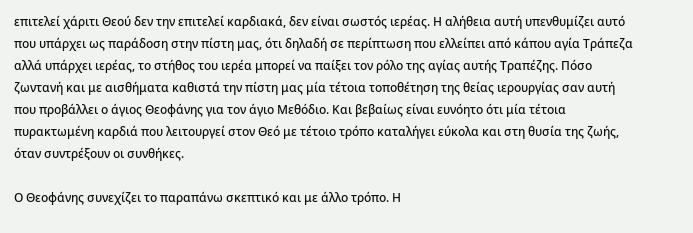επιτελεί χάριτι Θεού δεν την επιτελεί καρδιακά, δεν είναι σωστός ιερέας. Η αλήθεια αυτή υπενθυμίζει αυτό που υπάρχει ως παράδοση στην πίστη μας, ότι δηλαδή σε περίπτωση που ελλείπει από κάπου αγία Τράπεζα αλλά υπάρχει ιερέας, το στήθος του ιερέα μπορεί να παίξει τον ρόλο της αγίας αυτής Τραπέζης. Πόσο ζωντανή και με αισθήματα καθιστά την πίστη μας μία τέτοια τοποθέτηση της θείας ιερουργίας σαν αυτή που προβάλλει ο άγιος Θεοφάνης για τον άγιο Μεθόδιο. Και βεβαίως είναι ευνόητο ότι μία τέτοια πυρακτωμένη καρδιά που λειτουργεί στον Θεό με τέτοιο τρόπο καταλήγει εύκολα και στη θυσία της ζωής, όταν συντρέξουν οι συνθήκες.

Ο Θεοφάνης συνεχίζει το παραπάνω σκεπτικό και με άλλο τρόπο. Η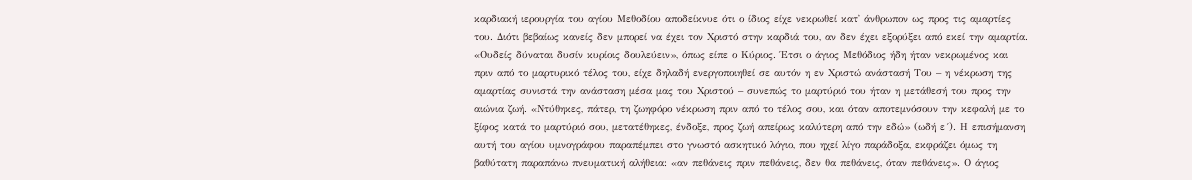καρδιακή ιερουργία του αγίου Μεθοδίου αποδείκνυε ότι ο ίδιος είχε νεκρωθεί κατ᾽ άνθρωπον ως προς τις αμαρτίες του. Διότι βεβαίως κανείς δεν μπορεί να έχει τον Χριστό στην καρδιά του, αν δεν έχει εξορύξει από εκεί την αμαρτία. «Ουδείς δύναται δυσίν κυρίοις δουλεύειν», όπως είπε ο Κύριος. Έτσι ο άγιος Μεθόδιος ήδη ήταν νεκρωμένος και πριν από το μαρτυρικό τέλος του, είχε δηλαδή ενεργοποιηθεί σε αυτόν η εν Χριστώ ανάστασή Του – η νέκρωση της αμαρτίας συνιστά την ανάσταση μέσα μας του Χριστού – συνεπώς το μαρτύριό του ήταν η μετάθεσή του προς την αιώνια ζωή. «Ντύθηκες, πάτερ, τη ζωηφόρο νέκρωση πριν από το τέλος σου, και όταν αποτεμνόσουν την κεφαλή με το ξίφος κατά το μαρτύριό σου, μετατέθηκες, ένδοξε, προς ζωή απείρως καλύτερη από την εδώ» (ωδή ε´). Η επισήμανση αυτή του αγίου υμνογράφου παραπέμπει στο γνωστό ασκητικό λόγιο, που ηχεί λίγο παράδοξα, εκφράζει όμως τη βαθύτατη παραπάνω πνευματική αλήθεια: «αν πεθάνεις πριν πεθάνεις, δεν θα πεθάνεις, όταν πεθάνεις». Ο άγιος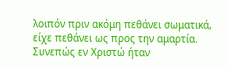λοιπόν πριν ακόμη πεθάνει σωματικά, είχε πεθάνει ως προς την αμαρτία. Συνεπώς εν Χριστώ ήταν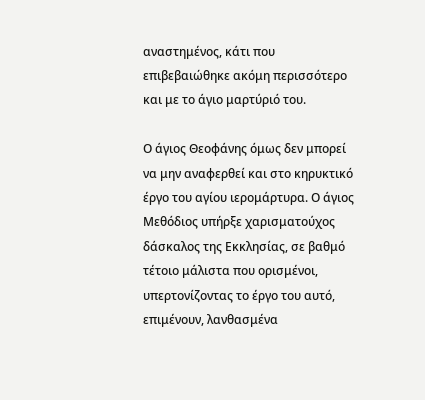αναστημένος, κάτι που επιβεβαιώθηκε ακόμη περισσότερο και με το άγιο μαρτύριό του.

Ο άγιος Θεοφάνης όμως δεν μπορεί να μην αναφερθεί και στο κηρυκτικό έργο του αγίου ιερομάρτυρα. Ο άγιος Μεθόδιος υπήρξε χαρισματούχος δάσκαλος της Εκκλησίας, σε βαθμό τέτοιο μάλιστα που ορισμένοι, υπερτονίζοντας το έργο του αυτό,  επιμένουν, λανθασμένα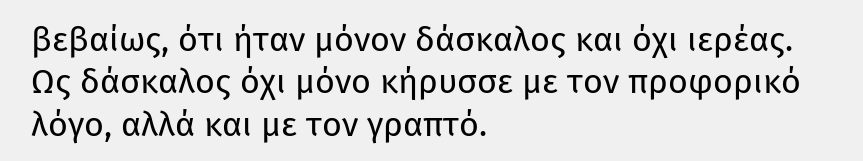βεβαίως, ότι ήταν μόνον δάσκαλος και όχι ιερέας. Ως δάσκαλος όχι μόνο κήρυσσε με τον προφορικό λόγο, αλλά και με τον γραπτό.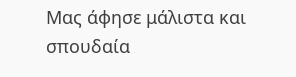Μας άφησε μάλιστα και σπουδαία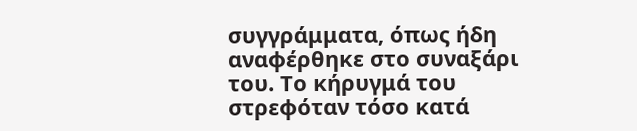συγγράμματα, όπως ήδη αναφέρθηκε στο συναξάρι του. Το κήρυγμά του στρεφόταν τόσο κατά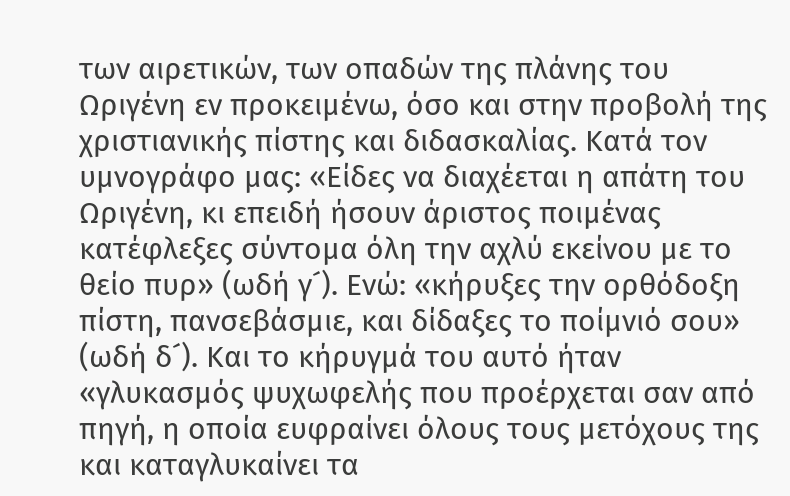των αιρετικών, των οπαδών της πλάνης του Ωριγένη εν προκειμένω, όσο και στην προβολή της χριστιανικής πίστης και διδασκαλίας. Κατά τον υμνογράφο μας: «Είδες να διαχέεται η απάτη του Ωριγένη, κι επειδή ήσουν άριστος ποιμένας κατέφλεξες σύντομα όλη την αχλύ εκείνου με το θείο πυρ» (ωδή γ´). Ενώ: «κήρυξες την ορθόδοξη πίστη, πανσεβάσμιε, και δίδαξες το ποίμνιό σου» (ωδή δ´). Και το κήρυγμά του αυτό ήταν «γλυκασμός ψυχωφελής που προέρχεται σαν από πηγή, η οποία ευφραίνει όλους τους μετόχους της και καταγλυκαίνει τα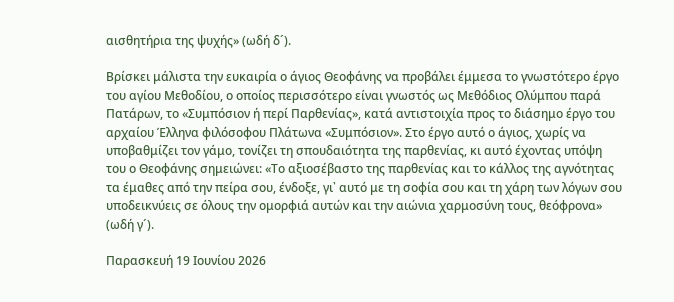αισθητήρια της ψυχής» (ωδή δ´).

Βρίσκει μάλιστα την ευκαιρία ο άγιος Θεοφάνης να προβάλει έμμεσα το γνωστότερο έργο του αγίου Μεθοδίου, ο οποίος περισσότερο είναι γνωστός ως Μεθόδιος Ολύμπου παρά Πατάρων, το «Συμπόσιον ή περί Παρθενίας», κατά αντιστοιχία προς το διάσημο έργο του αρχαίου Έλληνα φιλόσοφου Πλάτωνα «Συμπόσιον». Στο έργο αυτό ο άγιος, χωρίς να υποβαθμίζει τον γάμο, τονίζει τη σπουδαιότητα της παρθενίας, κι αυτό έχοντας υπόψη του ο Θεοφάνης σημειώνει: «Το αξιοσέβαστο της παρθενίας και το κάλλος της αγνότητας τα έμαθες από την πείρα σου, ένδοξε, γι᾽ αυτό με τη σοφία σου και τη χάρη των λόγων σου υποδεικνύεις σε όλους την ομορφιά αυτών και την αιώνια χαρμοσύνη τους, θεόφρονα» (ωδή γ´).

Παρασκευή 19 Ιουνίου 2026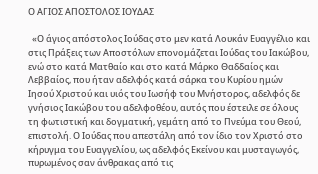Ο ΑΓΙΟΣ ΑΠΟΣΤΟΛΟΣ ΙΟΥΔΑΣ

  «Ο άγιος απόστολος Ιούδας στο μεν κατά Λουκάν Ευαγγέλιο και στις Πράξεις των Αποστόλων επονομάζεται Ιούδας του Ιακώβου, ενώ στο κατά Ματθαίο και στο κατά Μάρκο Θαδδαίος και Λεββαίος, που ήταν αδελφός κατά σάρκα του Κυρίου ημών Ιησού Χριστού και υιός του Ιωσήφ του Μνήστορος, αδελφός δε γνήσιος Ιακώβου του αδελφοθέου, αυτός που έστειλε σε όλους τη φωτιστική και δογματική, γεμάτη από το Πνεύμα του Θεού, επιστολή. Ο Ιούδας που απεστάλη από τον ίδιο τον Χριστό στο κήρυγμα του Ευαγγελίου, ως αδελφός Εκείνου και μυσταγωγός, πυρωμένος σαν άνθρακας από τις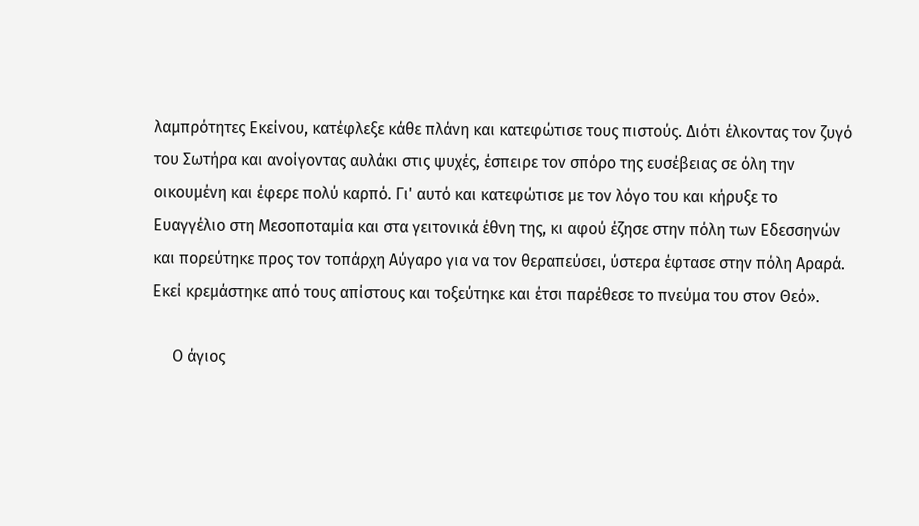λαμπρότητες Εκείνου, κατέφλεξε κάθε πλάνη και κατεφώτισε τους πιστούς. Διότι έλκοντας τον ζυγό του Σωτήρα και ανοίγοντας αυλάκι στις ψυχές, έσπειρε τον σπόρο της ευσέβειας σε όλη την οικουμένη και έφερε πολύ καρπό. Γι' αυτό και κατεφώτισε με τον λόγο του και κήρυξε το Ευαγγέλιο στη Μεσοποταμία και στα γειτονικά έθνη της, κι αφού έζησε στην πόλη των Εδεσσηνών και πορεύτηκε προς τον τοπάρχη Αύγαρο για να τον θεραπεύσει, ύστερα έφτασε στην πόλη Αραρά. Εκεί κρεμάστηκε από τους απίστους και τοξεύτηκε και έτσι παρέθεσε το πνεύμα του στον Θεό».

     Ο άγιος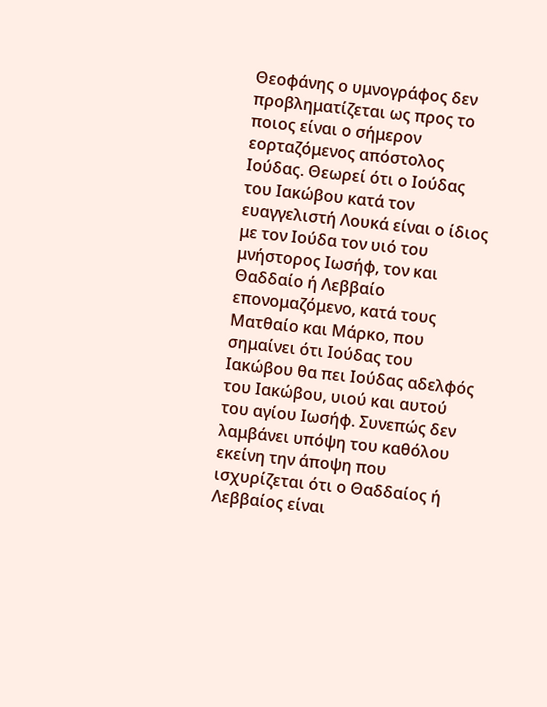Θεοφάνης ο υμνογράφος δεν προβληματίζεται ως προς το ποιος είναι ο σήμερον εορταζόμενος απόστολος Ιούδας. Θεωρεί ότι ο Ιούδας του Ιακώβου κατά τον ευαγγελιστή Λουκά είναι ο ίδιος με τον Ιούδα τον υιό του μνήστορος Ιωσήφ, τον και Θαδδαίο ή Λεββαίο επονομαζόμενο, κατά τους Ματθαίο και Μάρκο, που σημαίνει ότι Ιούδας του Ιακώβου θα πει Ιούδας αδελφός του Ιακώβου, υιού και αυτού του αγίου Ιωσήφ. Συνεπώς δεν λαμβάνει υπόψη του καθόλου εκείνη την άποψη που ισχυρίζεται ότι ο Θαδδαίος ή Λεββαίος είναι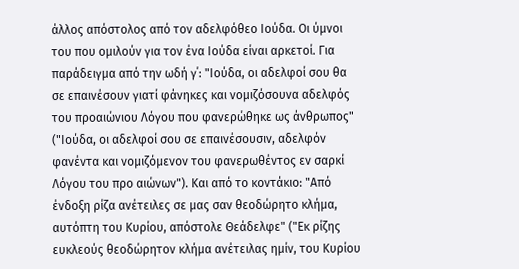άλλος απόστολος από τον αδελφόθεο Ιούδα. Οι ύμνοι του που ομιλούν για τον ένα Ιούδα είναι αρκετοί. Για παράδειγμα από την ωδή γ΄: "Ιούδα, οι αδελφοί σου θα σε επαινέσουν γιατί φάνηκες και νομιζόσουνα αδελφός του προαιώνιου Λόγου που φανερώθηκε ως άνθρωπος" ("Ιούδα, οι αδελφοί σου σε επαινέσουσιν, αδελφόν φανέντα και νομιζόμενον του φανερωθέντος εν σαρκί Λόγου του προ αιώνων"). Και από το κοντάκιο: "Από ένδοξη ρίζα ανέτειλες σε μας σαν θεοδώρητο κλήμα, αυτόπτη του Κυρίου, απόστολε Θεάδελφε" ("Εκ ρίζης ευκλεούς θεοδώρητον κλήμα ανέτειλας ημίν, του Κυρίου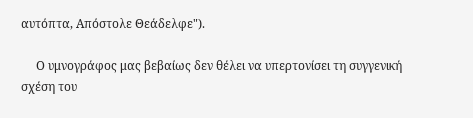αυτόπτα, Απόστολε Θεάδελφε").

     Ο υμνογράφος μας βεβαίως δεν θέλει να υπερτονίσει τη συγγενική σχέση του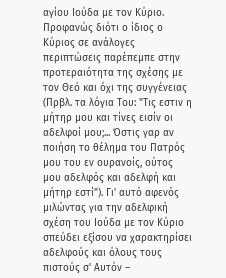αγίου Ιούδα με τον Κύριο. Προφανώς διότι ο ίδιος ο Κύριος σε ανάλογες περιπτώσεις παρέπεμπε στην προτεραιότητα της σχέσης με τον Θεό και όχι της συγγένειας (Πρβλ. τα λόγια Του: "Τις εστιν η μήτηρ μου και τίνες εισίν οι αδελφοί μου;... Όστις γαρ αν ποιήση το θέλημα του Πατρός μου του εν ουρανοίς, ούτος μου αδελφός και αδελφή και μήτηρ εστί"). Γι' αυτό αφενός μιλώντας για την αδελφική σχέση του Ιούδα με τον Κύριο σπεύδει εξίσου να χαρακτηρίσει αδελφούς και όλους τους πιστούς σ' Αυτόν –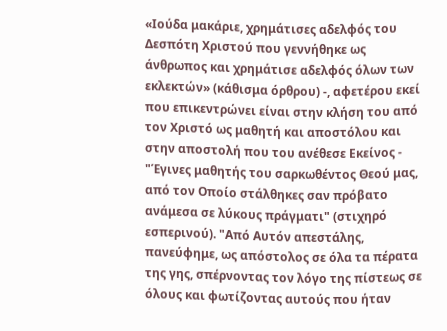«Ιούδα μακάριε, χρημάτισες αδελφός του Δεσπότη Χριστού που γεννήθηκε ως άνθρωπος και χρημάτισε αδελφός όλων των εκλεκτών» (κάθισμα όρθρου) -, αφετέρου εκεί που επικεντρώνει είναι στην κλήση του από τον Χριστό ως μαθητή και αποστόλου και στην αποστολή που του ανέθεσε Εκείνος - "Έγινες μαθητής του σαρκωθέντος Θεού μας, από τον Οποίο στάλθηκες σαν πρόβατο ανάμεσα σε λύκους πράγματι" (στιχηρό εσπερινού). "Από Αυτόν απεστάλης, πανεύφημε, ως απόστολος σε όλα τα πέρατα της γης, σπέρνοντας τον λόγο της πίστεως σε όλους και φωτίζοντας αυτούς που ήταν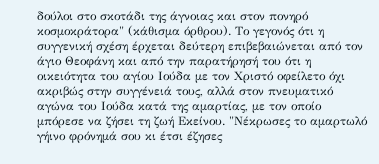δούλοι στο σκοτάδι της άγνοιας και στον πονηρό κοσμοκράτορα" (κάθισμα όρθρου). Το γεγονός ότι η συγγενική σχέση έρχεται δεύτερη επιβεβαιώνεται από τον άγιο Θεοφάνη και από την παρατήρησή του ότι η οικειότητα του αγίου Ιούδα με τον Χριστό οφείλετο όχι ακριβώς στην συγγένειά τους, αλλά στον πνευματικό αγώνα του Ιούδα κατά της αμαρτίας, με τον οποίο μπόρεσε να ζήσει τη ζωή Εκείνου. "Νέκρωσες το αμαρτωλό γήινο φρόνημά σου κι έτσι έζησες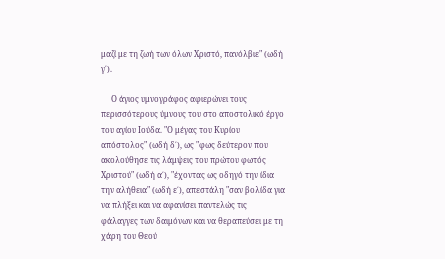μαζί με τη ζωή των όλων Χριστό, πανόλβιε" (ωδή γ΄).

     Ο άγιος υμνογράφος αφιερώνει τους περισσότερους ύμνους του στο αποστολικό έργο του αγίου Ιούδα. "Ο μέγας του Κυρίου απόστολος" (ωδή δ΄), ως "φως δεύτερον που ακολούθησε τις λάμψεις του πρώτου φωτός Χριστού" (ωδή α΄), "έχοντας ως οδηγό την ίδια την αλήθεια" (ωδή ε΄), απεστάλη "σαν βολίδα για να πλήξει και να αφανίσει παντελώς τις φάλαγγες των δαιμόνων και να θεραπεύσει με τη χάρη του Θεού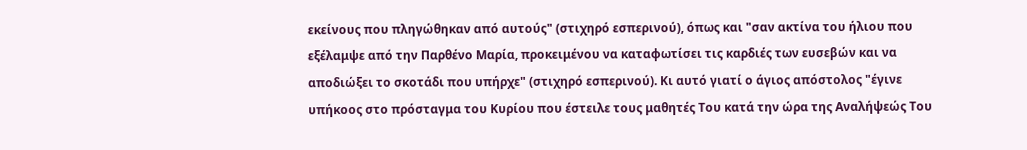εκείνους που πληγώθηκαν από αυτούς" (στιχηρό εσπερινού), όπως και "σαν ακτίνα του ήλιου που εξέλαμψε από την Παρθένο Μαρία, προκειμένου να καταφωτίσει τις καρδιές των ευσεβών και να αποδιώξει το σκοτάδι που υπήρχε" (στιχηρό εσπερινού). Κι αυτό γιατί ο άγιος απόστολος "έγινε υπήκοος στο πρόσταγμα του Κυρίου που έστειλε τους μαθητές Του κατά την ώρα της Αναλήψεώς Του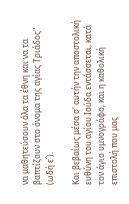να μαθητεύσουν όλα τα έθνη και να τα βαπτίζουν στο όνομα της αγίας Τριάδος" (ωδή ε΄).

Και βεβαίως μέσα σ' αυτήν την αποστολική ευθύνη του αγίου Ιούδα εντάσσεται, κατά τον άγιο υμνογράφο, και η καθολική επιστολή που μας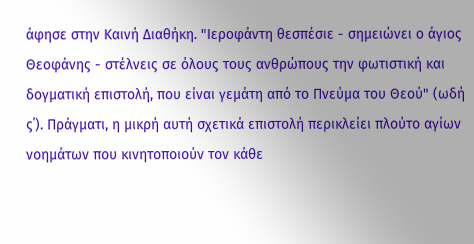άφησε στην Καινή Διαθήκη. "Ιεροφάντη θεσπέσιε - σημειώνει ο άγιος Θεοφάνης - στέλνεις σε όλους τους ανθρώπους την φωτιστική και δογματική επιστολή, που είναι γεμάτη από το Πνεύμα του Θεού" (ωδή ς΄). Πράγματι, η μικρή αυτή σχετικά επιστολή περικλείει πλούτο αγίων νοημάτων που κινητοποιούν τον κάθε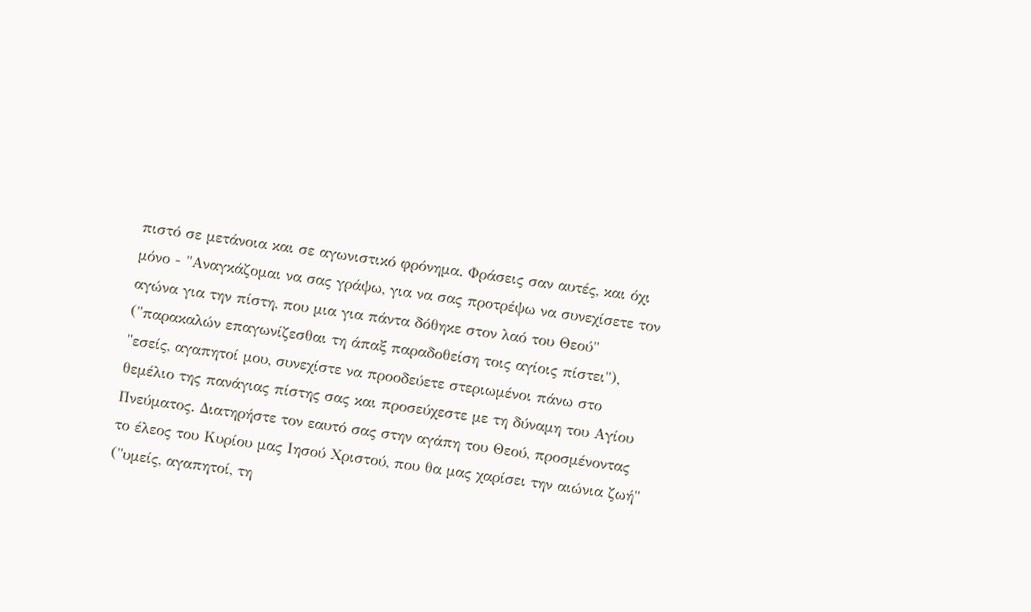πιστό σε μετάνοια και σε αγωνιστικό φρόνημα. Φράσεις σαν αυτές, και όχι μόνο - "Αναγκάζομαι να σας γράψω, για να σας προτρέψω να συνεχίσετε τον αγώνα για την πίστη, που μια για πάντα δόθηκε στον λαό του Θεού" ("παρακαλών επαγωνίζεσθαι τη άπαξ παραδοθείση τοις αγίοις πίστει"), "εσείς, αγαπητοί μου, συνεχίστε να προοδεύετε στεριωμένοι πάνω στο θεμέλιο της πανάγιας πίστης σας και προσεύχεστε με τη δύναμη του Αγίου Πνεύματος. Διατηρήστε τον εαυτό σας στην αγάπη του Θεού, προσμένοντας το έλεος του Κυρίου μας Ιησού Χριστού, που θα μας χαρίσει την αιώνια ζωή" ("υμείς, αγαπητοί, τη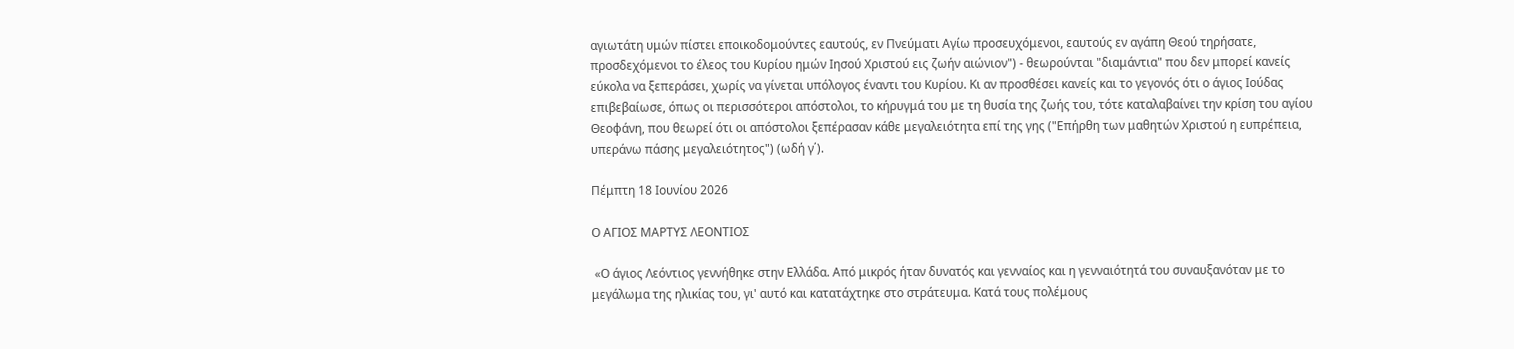αγιωτάτη υμών πίστει εποικοδομούντες εαυτούς, εν Πνεύματι Αγίω προσευχόμενοι, εαυτούς εν αγάπη Θεού τηρήσατε, προσδεχόμενοι το έλεος του Κυρίου ημών Ιησού Χριστού εις ζωήν αιώνιον") - θεωρούνται "διαμάντια" που δεν μπορεί κανείς εύκολα να ξεπεράσει, χωρίς να γίνεται υπόλογος έναντι του Κυρίου. Κι αν προσθέσει κανείς και το γεγονός ότι ο άγιος Ιούδας επιβεβαίωσε, όπως οι περισσότεροι απόστολοι, το κήρυγμά του με τη θυσία της ζωής του, τότε καταλαβαίνει την κρίση του αγίου Θεοφάνη, που θεωρεί ότι οι απόστολοι ξεπέρασαν κάθε μεγαλειότητα επί της γης ("Επήρθη των μαθητών Χριστού η ευπρέπεια, υπεράνω πάσης μεγαλειότητος") (ωδή γ΄).

Πέμπτη 18 Ιουνίου 2026

Ο ΑΓΙΟΣ ΜΑΡΤΥΣ ΛΕΟΝΤΙΟΣ

 «Ο άγιος Λεόντιος γεννήθηκε στην Ελλάδα. Από μικρός ήταν δυνατός και γενναίος και η γενναιότητά του συναυξανόταν με το μεγάλωμα της ηλικίας του, γι' αυτό και κατατάχτηκε στο στράτευμα. Κατά τους πολέμους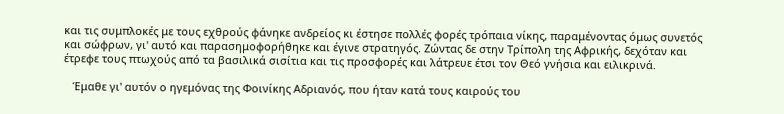και τις συμπλοκές με τους εχθρούς φάνηκε ανδρείος κι έστησε πολλές φορές τρόπαια νίκης, παραμένοντας όμως συνετός και σώφρων, γι' αυτό και παρασημοφορήθηκε και έγινε στρατηγός. Ζώντας δε στην Τρίπολη της Αφρικής, δεχόταν και έτρεφε τους πτωχούς από τα βασιλικά σισίτια και τις προσφορές και λάτρευε έτσι τον Θεό γνήσια και ειλικρινά.

   Έμαθε γι' αυτόν ο ηγεμόνας της Φοινίκης Αδριανός, που ήταν κατά τους καιρούς του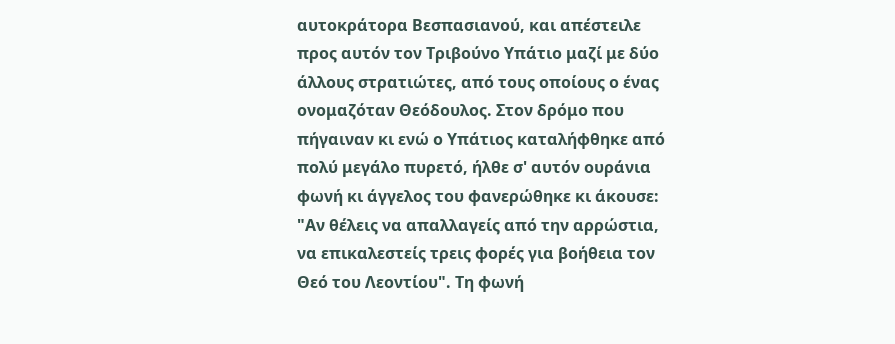αυτοκράτορα Βεσπασιανού, και απέστειλε προς αυτόν τον Τριβούνο Υπάτιο μαζί με δύο άλλους στρατιώτες, από τους οποίους ο ένας ονομαζόταν Θεόδουλος. Στον δρόμο που πήγαιναν κι ενώ ο Υπάτιος καταλήφθηκε από πολύ μεγάλο πυρετό, ήλθε σ' αυτόν ουράνια φωνή κι άγγελος του φανερώθηκε κι άκουσε: "Αν θέλεις να απαλλαγείς από την αρρώστια, να επικαλεστείς τρεις φορές για βοήθεια τον Θεό του Λεοντίου". Τη φωνή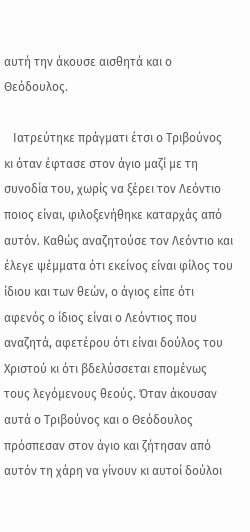αυτή την άκουσε αισθητά και ο Θεόδουλος.

   Ιατρεύτηκε πράγματι έτσι ο Τριβούνος κι όταν έφτασε στον άγιο μαζί με τη συνοδία του, χωρίς να ξέρει τον Λεόντιο ποιος είναι, φιλοξενήθηκε καταρχάς από αυτόν. Καθώς αναζητούσε τον Λεόντιο και έλεγε ψέμματα ότι εκείνος είναι φίλος του ίδιου και των θεών, ο άγιος είπε ότι αφενός ο ίδιος είναι ο Λεόντιος που αναζητά, αφετέρου ότι είναι δούλος του Χριστού κι ότι βδελύσσεται επομένως τους λεγόμενους θεούς. Όταν άκουσαν αυτά ο Τριβούνος και ο Θεόδουλος πρόσπεσαν στον άγιο και ζήτησαν από αυτόν τη χάρη να γίνουν κι αυτοί δούλοι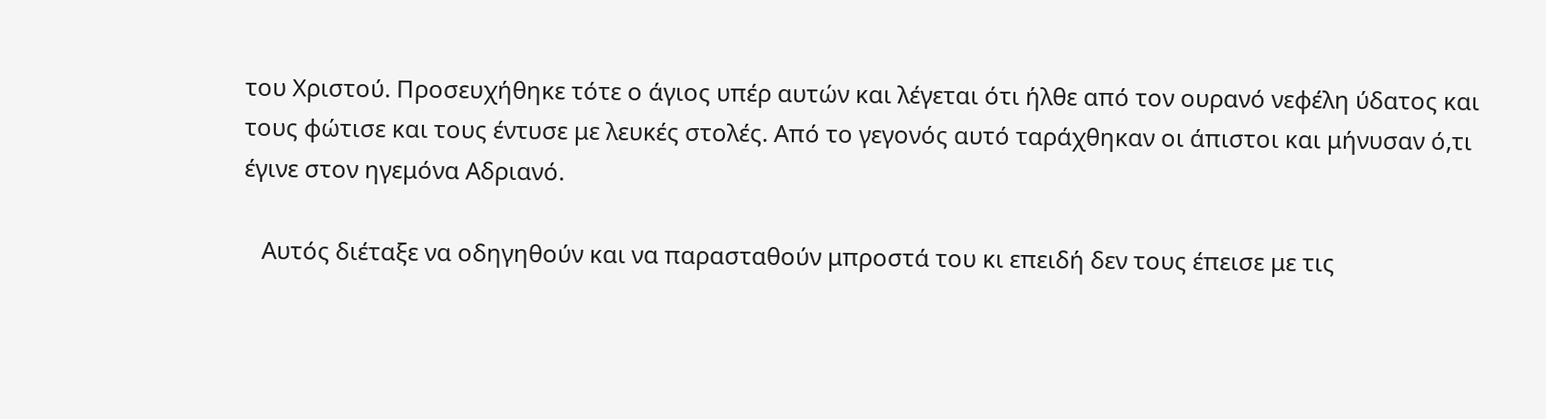του Χριστού. Προσευχήθηκε τότε ο άγιος υπέρ αυτών και λέγεται ότι ήλθε από τον ουρανό νεφέλη ύδατος και τους φώτισε και τους έντυσε με λευκές στολές. Από το γεγονός αυτό ταράχθηκαν οι άπιστοι και μήνυσαν ό,τι έγινε στον ηγεμόνα Αδριανό.

   Αυτός διέταξε να οδηγηθούν και να παρασταθούν μπροστά του κι επειδή δεν τους έπεισε με τις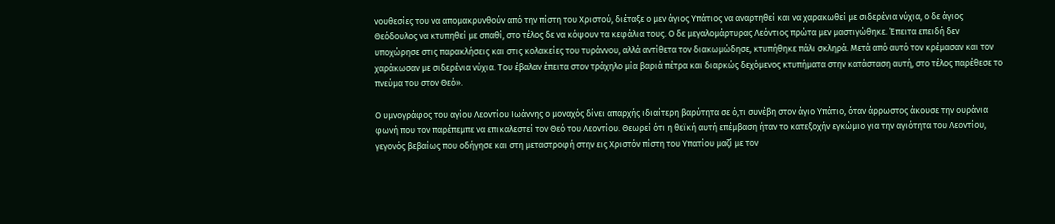νουθεσίες του να απομακρυνθούν από την πίστη του Χριστού, διέταξε ο μεν άγιος Υπάτιος να αναρτηθεί και να χαρακωθεί με σιδερένια νύχια, ο δε άγιος Θεόδουλος να κτυπηθεί με σπαθί, στο τέλος δε να κόψουν τα κεφάλια τους. Ο δε μεγαλομάρτυρας Λεόντιος πρώτα μεν μαστιγώθηκε. Έπειτα επειδή δεν υποχώρησε στις παρακλήσεις και στις κολακείες του τυράννου, αλλά αντίθετα τον διακωμώδησε, κτυπήθηκε πάλι σκληρά. Μετά από αυτό τον κρέμασαν και τον χαράκωσαν με σιδερένια νύχια. Του έβαλαν έπειτα στον τράχηλο μία βαριά πέτρα και διαρκώς δεχόμενος κτυπήματα στην κατάσταση αυτή, στο τέλος παρέθεσε το πνεύμα του στον Θεό».

Ο υμνογράφος του αγίου Λεοντίου Ιωάννης ο μοναχός δίνει απαρχής ιδιαίτερη βαρύτητα σε ό,τι συνέβη στον άγιο Υπάτιο, όταν άρρωστος άκουσε την ουράνια φωνή που τον παρέπεμπε να επικαλεστεί τον Θεό του Λεοντίου. Θεωρεί ότι η θεϊκή αυτή επέμβαση ήταν το κατεξοχήν εγκώμιο για την αγιότητα του Λεοντίου, γεγονός βεβαίως που οδήγησε και στη μεταστροφή στην εις Χριστόν πίστη του Υπατίου μαζί με τον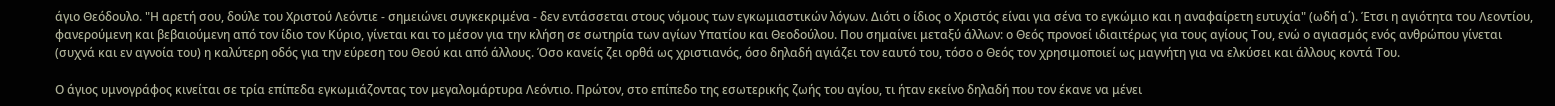άγιο Θεόδουλο. "Η αρετή σου, δούλε του Χριστού Λεόντιε - σημειώνει συγκεκριμένα - δεν εντάσσεται στους νόμους των εγκωμιαστικών λόγων. Διότι ο ίδιος ο Χριστός είναι για σένα το εγκώμιο και η αναφαίρετη ευτυχία" (ωδή α΄). Έτσι η αγιότητα του Λεοντίου, φανερούμενη και βεβαιούμενη από τον ίδιο τον Κύριο, γίνεται και το μέσον για την κλήση σε σωτηρία των αγίων Υπατίου και Θεοδούλου. Που σημαίνει μεταξύ άλλων: ο Θεός προνοεί ιδιαιτέρως για τους αγίους Του, ενώ ο αγιασμός ενός ανθρώπου γίνεται (συχνά και εν αγνοία του) η καλύτερη οδός για την εύρεση του Θεού και από άλλους. Όσο κανείς ζει ορθά ως χριστιανός, όσο δηλαδή αγιάζει τον εαυτό του, τόσο ο Θεός τον χρησιμοποιεί ως μαγνήτη για να ελκύσει και άλλους κοντά Του.

Ο άγιος υμνογράφος κινείται σε τρία επίπεδα εγκωμιάζοντας τον μεγαλομάρτυρα Λεόντιο. Πρώτον, στο επίπεδο της εσωτερικής ζωής του αγίου, τι ήταν εκείνο δηλαδή που τον έκανε να μένει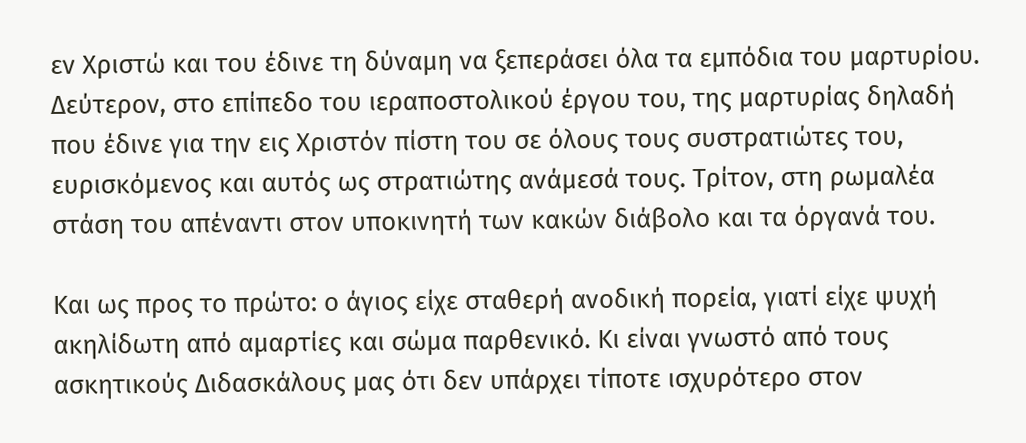εν Χριστώ και του έδινε τη δύναμη να ξεπεράσει όλα τα εμπόδια του μαρτυρίου. Δεύτερον, στο επίπεδο του ιεραποστολικού έργου του, της μαρτυρίας δηλαδή που έδινε για την εις Χριστόν πίστη του σε όλους τους συστρατιώτες του, ευρισκόμενος και αυτός ως στρατιώτης ανάμεσά τους. Τρίτον, στη ρωμαλέα στάση του απέναντι στον υποκινητή των κακών διάβολο και τα όργανά του.

Και ως προς το πρώτο: ο άγιος είχε σταθερή ανοδική πορεία, γιατί είχε ψυχή ακηλίδωτη από αμαρτίες και σώμα παρθενικό. Κι είναι γνωστό από τους ασκητικούς Διδασκάλους μας ότι δεν υπάρχει τίποτε ισχυρότερο στον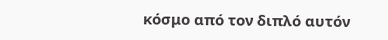κόσμο από τον διπλό αυτόν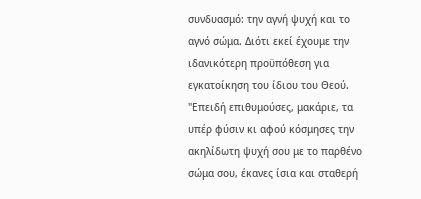συνδυασμό: την αγνή ψυχή και το αγνό σώμα. Διότι εκεί έχουμε την ιδανικότερη προϋπόθεση για εγκατοίκηση του ίδιου του Θεού. "Επειδή επιθυμούσες, μακάριε, τα υπέρ φύσιν κι αφού κόσμησες την ακηλίδωτη ψυχή σου με το παρθένο σώμα σου, έκανες ίσια και σταθερή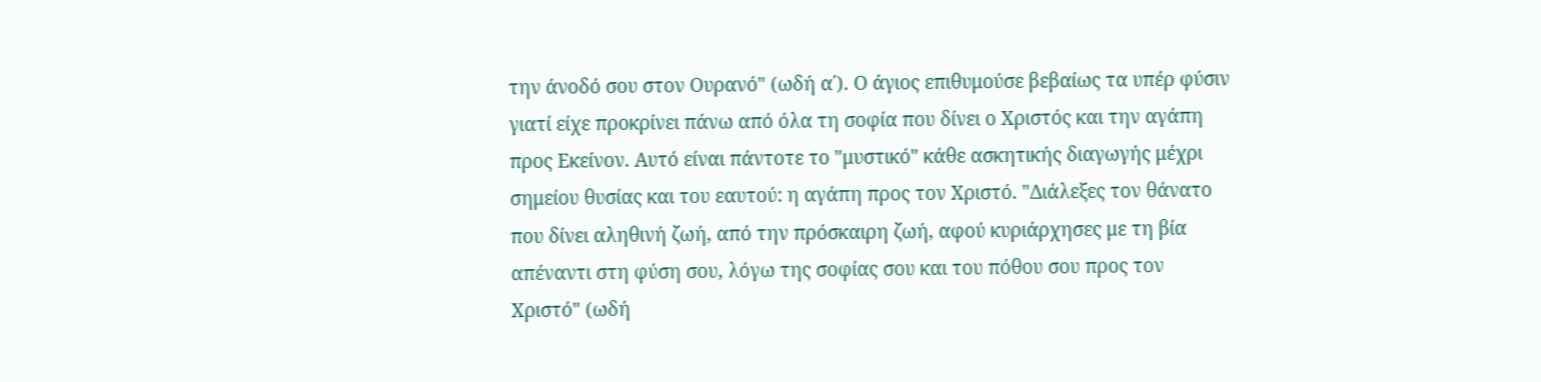την άνοδό σου στον Ουρανό" (ωδή α΄). Ο άγιος επιθυμούσε βεβαίως τα υπέρ φύσιν γιατί είχε προκρίνει πάνω από όλα τη σοφία που δίνει ο Χριστός και την αγάπη προς Εκείνον. Αυτό είναι πάντοτε το "μυστικό" κάθε ασκητικής διαγωγής μέχρι σημείου θυσίας και του εαυτού: η αγάπη προς τον Χριστό. "Διάλεξες τον θάνατο που δίνει αληθινή ζωή, από την πρόσκαιρη ζωή, αφού κυριάρχησες με τη βία απέναντι στη φύση σου, λόγω της σοφίας σου και του πόθου σου προς τον Χριστό" (ωδή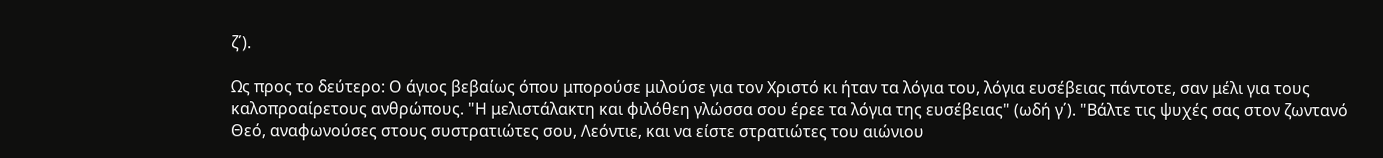ζ΄).

Ως προς το δεύτερο: Ο άγιος βεβαίως όπου μπορούσε μιλούσε για τον Χριστό κι ήταν τα λόγια του, λόγια ευσέβειας πάντοτε, σαν μέλι για τους καλοπροαίρετους ανθρώπους. "Η μελιστάλακτη και φιλόθεη γλώσσα σου έρεε τα λόγια της ευσέβειας" (ωδή γ΄). "Βάλτε τις ψυχές σας στον ζωντανό Θεό, αναφωνούσες στους συστρατιώτες σου, Λεόντιε, και να είστε στρατιώτες του αιώνιου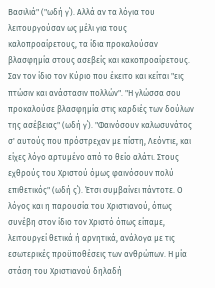Βασιλιά" ("ωδή γ΄). Αλλά αν τα λόγια του λειτουργούσαν ως μέλι για τους καλοπροαίρετους, τα ίδια προκαλούσαν βλασφημία στους ασεβείς και κακοπροαίρετους. Σαν τον ίδιο τον Κύριο που έκειτο και κείται "εις πτώσιν και ανάστασιν πολλών". "Η γλώσσα σου προκαλούσε βλασφημία στις καρδιές των δούλων της ασέβειας" (ωδή γ΄). "Φαινόσουν καλωσυνάτος σ' αυτούς που πρόστρεχαν με πίστη, Λεόντιε, και είχες λόγο αρτυμένο από το θείο αλάτι. Στους εχθρούς του Χριστού όμως φαινόσουν πολύ επιθετικός" (ωδή ς΄). Έτσι συμβαίνει πάντοτε. Ο λόγος και η παρουσία του Χριστιανού, όπως συνέβη στον ίδιο τον Χριστό όπως είπαμε, λειτουργεί θετικά ή αρνητικά, ανάλογα με τις εσωτερικές προϋποθέσεις των ανθρώπων. Η μία στάση του Χριστιανού δηλαδή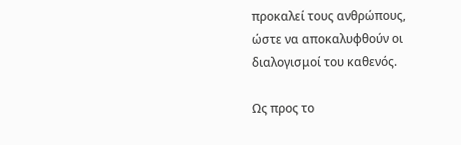προκαλεί τους ανθρώπους, ώστε να αποκαλυφθούν οι διαλογισμοί του καθενός.

Ως προς το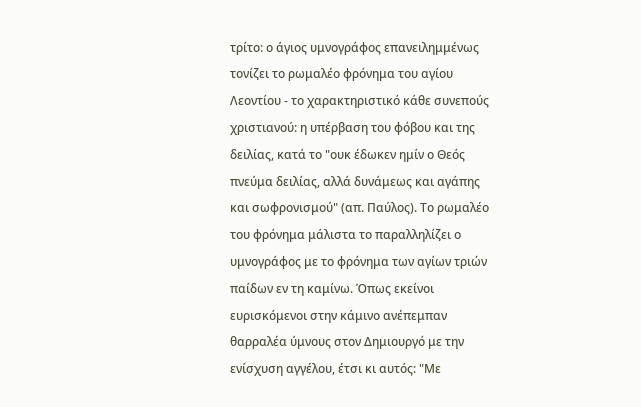τρίτο: ο άγιος υμνογράφος επανειλημμένως τονίζει το ρωμαλέο φρόνημα του αγίου Λεοντίου - το χαρακτηριστικό κάθε συνεπούς χριστιανού: η υπέρβαση του φόβου και της δειλίας, κατά το "ουκ έδωκεν ημίν ο Θεός πνεύμα δειλίας, αλλά δυνάμεως και αγάπης και σωφρονισμού" (απ. Παύλος). Το ρωμαλέο του φρόνημα μάλιστα το παραλληλίζει ο υμνογράφος με το φρόνημα των αγίων τριών παίδων εν τη καμίνω. Όπως εκείνοι ευρισκόμενοι στην κάμινο ανέπεμπαν θαρραλέα ύμνους στον Δημιουργό με την ενίσχυση αγγέλου, έτσι κι αυτός: "Με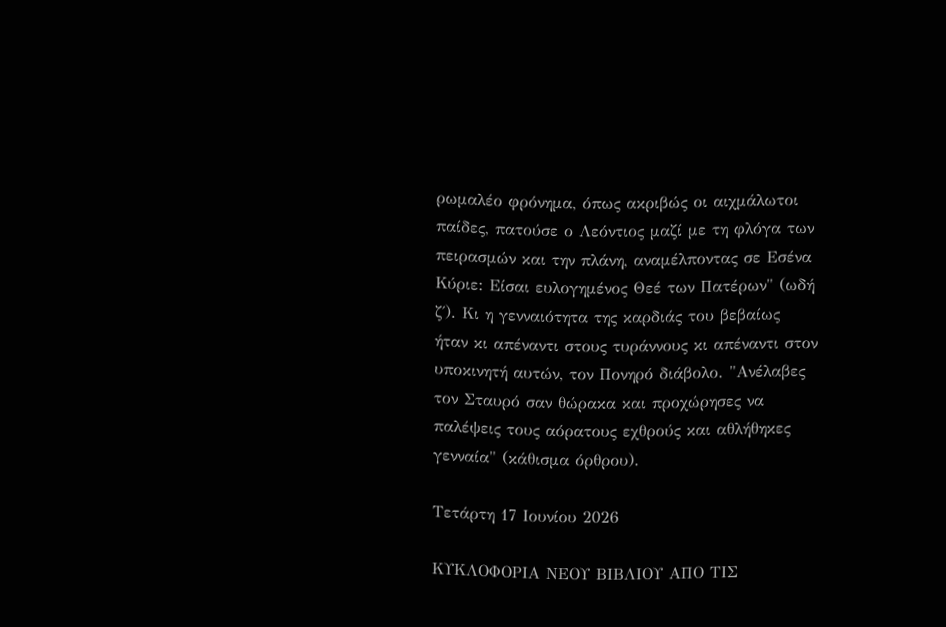ρωμαλέο φρόνημα, όπως ακριβώς οι αιχμάλωτοι παίδες, πατούσε ο Λεόντιος μαζί με τη φλόγα των πειρασμών και την πλάνη, αναμέλποντας σε Εσένα Κύριε: Είσαι ευλογημένος Θεέ των Πατέρων" (ωδή ζ΄). Κι η γενναιότητα της καρδιάς του βεβαίως ήταν κι απέναντι στους τυράννους κι απέναντι στον υποκινητή αυτών, τον Πονηρό διάβολο. "Ανέλαβες τον Σταυρό σαν θώρακα και προχώρησες να παλέψεις τους αόρατους εχθρούς και αθλήθηκες γενναία" (κάθισμα όρθρου).

Τετάρτη 17 Ιουνίου 2026

ΚΥΚΛΟΦΟΡΙΑ ΝΕΟΥ ΒΙΒΛΙΟΥ ΑΠΟ ΤΙΣ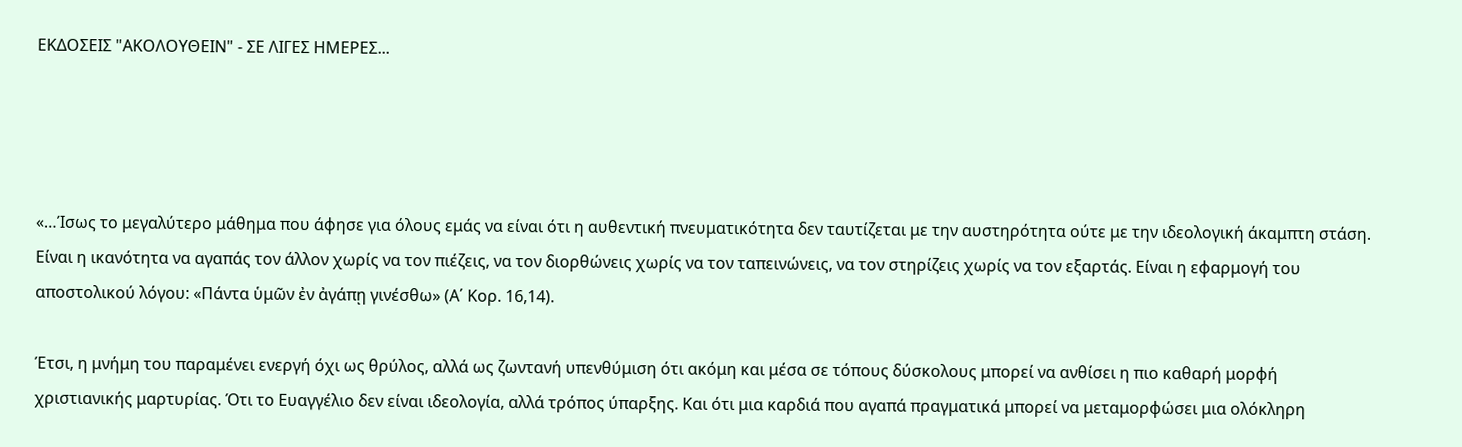ΕΚΔΟΣΕΙΣ "ΑΚΟΛΟΥΘΕΙΝ" - ΣΕ ΛΙΓΕΣ ΗΜΕΡΕΣ...




«…Ίσως το μεγαλύτερο μάθημα που άφησε για όλους εμάς να είναι ότι η αυθεντική πνευματικότητα δεν ταυτίζεται με την αυστηρότητα ούτε με την ιδεολογική άκαμπτη στάση. Είναι η ικανότητα να αγαπάς τον άλλον χωρίς να τον πιέζεις, να τον διορθώνεις χωρίς να τον ταπεινώνεις, να τον στηρίζεις χωρίς να τον εξαρτάς. Είναι η εφαρμογή του αποστολικού λόγου: «Πάντα ὑμῶν ἐν ἀγάπῃ γινέσθω» (Α΄ Κορ. 16,14).

Έτσι, η μνήμη του παραμένει ενεργή όχι ως θρύλος, αλλά ως ζωντανή υπενθύμιση ότι ακόμη και μέσα σε τόπους δύσκολους μπορεί να ανθίσει η πιο καθαρή μορφή χριστιανικής μαρτυρίας. Ότι το Ευαγγέλιο δεν είναι ιδεολογία, αλλά τρόπος ύπαρξης. Και ότι μια καρδιά που αγαπά πραγματικά μπορεί να μεταμορφώσει μια ολόκληρη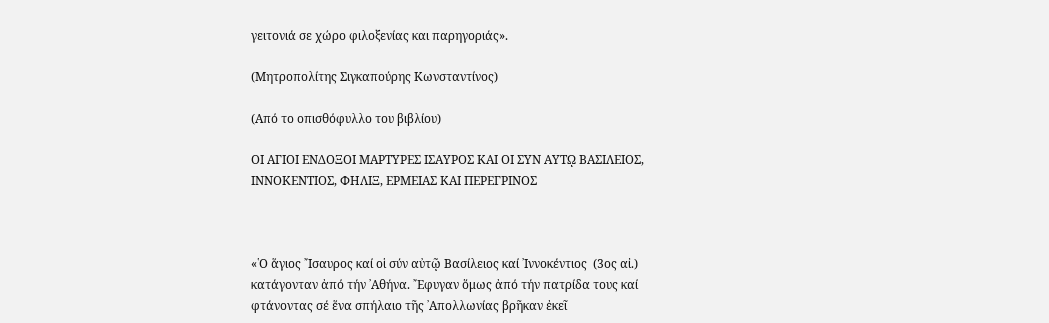γειτονιά σε χώρο φιλοξενίας και παρηγοριάς».

(Μητροπολίτης Σιγκαπούρης Κωνσταντίνος)

(Από το οπισθόφυλλο του βιβλίου)

ΟΙ ΑΓΙΟΙ ΕΝΔΟΞΟΙ ΜΑΡΤΥΡΕΣ ΙΣΑΥΡΟΣ ΚΑΙ ΟΙ ΣΥΝ ΑΥΤῼ ΒΑΣΙΛΕΙΟΣ, ΙΝΝΟΚΕΝΤΙΟΣ, ΦΗΛΙΞ, ΕΡΜΕΙΑΣ ΚΑΙ ΠΕΡΕΓΡΙΝΟΣ



«῾Ο ἅγιος ῎Ισαυρος καί οἱ σύν αὐτῷ Βασίλειος καί ᾽Ιννοκέντιος  (3ος αἰ.) κατάγονταν ἀπό τήν ᾽Αθήνα. ῎Εφυγαν ὅμως ἀπό τήν πατρίδα τους καί φτάνοντας σέ ἕνα σπήλαιο τῆς ᾽Απολλωνίας βρῆκαν ἐκεῖ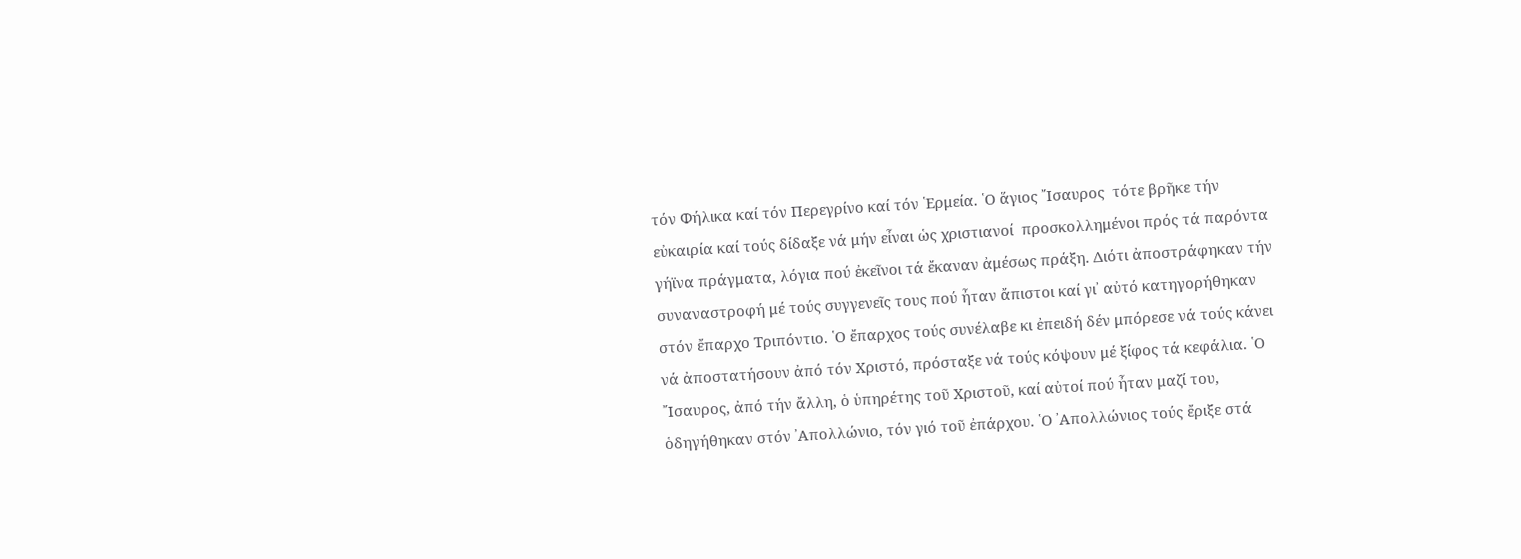τόν Φήλικα καί τόν Περεγρίνο καί τόν ῾Ερμεία. ῾Ο ἅγιος ῎Ισαυρος  τότε βρῆκε τήν εὐκαιρία καί τούς δίδαξε νά μήν εἶναι ὡς χριστιανοί  προσκολλημένοι πρός τά παρόντα γήϊνα πράγματα, λόγια πού ἐκεῖνοι τά ἔκαναν ἀμέσως πράξη. Διότι ἀποστράφηκαν τήν συναναστροφή μέ τούς συγγενεῖς τους πού ἦταν ἄπιστοι καί γι᾽ αὐτό κατηγορήθηκαν στόν ἔπαρχο Τριπόντιο. ῾Ο ἔπαρχος τούς συνέλαβε κι ἐπειδή δέν μπόρεσε νά τούς κάνει νά ἀποστατήσουν ἀπό τόν Χριστό, πρόσταξε νά τούς κόψουν μέ ξίφος τά κεφάλια. ῾Ο ῎Ισαυρος, ἀπό τήν ἄλλη, ὁ ὑπηρέτης τοῦ Χριστοῦ, καί αὐτοί πού ἦταν μαζί του, ὁδηγήθηκαν στόν ᾽Απολλώνιο, τόν γιό τοῦ ἐπάρχου. ῾Ο ᾽Απολλώνιος τούς ἔριξε στά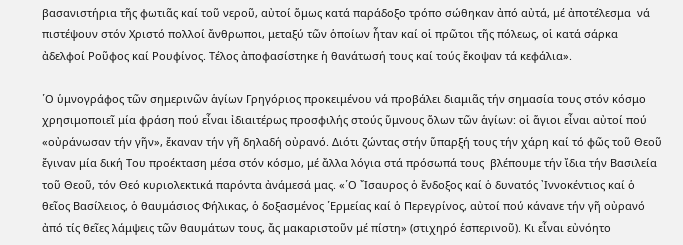βασανιστήρια τῆς φωτιᾶς καί τοῦ νεροῦ, αὐτοί ὅμως κατά παράδοξο τρόπο σώθηκαν ἀπό αὐτά, μέ ἀποτέλεσμα  νά πιστέψουν στόν Χριστό πολλοί ἄνθρωποι, μεταξύ τῶν ὁποίων ἦταν καί οἱ πρῶτοι τῆς πόλεως, οἱ κατά σάρκα ἀδελφοί Ροῦφος καί Ρουφίνος. Τέλος ἀποφασίστηκε ἡ θανάτωσή τους καί τούς ἔκοψαν τά κεφάλια».

῾Ο ὑμνογράφος τῶν σημερινῶν ἁγίων Γρηγόριος προκειμένου νά προβάλει διαμιᾶς τήν σημασία τους στόν κόσμο χρησιμοποιεῖ μία φράση πού εἶναι ἰδιαιτέρως προσφιλής στούς ὕμνους ὅλων τῶν ἁγίων: οἱ ἅγιοι εἶναι αὐτοί πού «οὐράνωσαν τήν γῆν», ἔκαναν τήν γῆ δηλαδή οὐρανό. Διότι ζώντας στήν ὕπαρξή τους τήν χάρη καί τό φῶς τοῦ Θεοῦ ἔγιναν μία δική Του προέκταση μέσα στόν κόσμο, μέ ἄλλα λόγια στά πρόσωπά τους  βλέπουμε τήν ἴδια τήν Βασιλεία τοῦ Θεοῦ, τόν Θεό κυριολεκτικά παρόντα ἀνάμεσά μας. «῾Ο ῎Ισαυρος ὁ ἔνδοξος καί ὁ δυνατός ᾽Ιννοκέντιος καί ὁ θεῖος Βασίλειος, ὁ θαυμάσιος Φήλικας, ὁ δοξασμένος ῾Ερμείας καί ὁ Περεγρίνος, αὐτοί πού κάνανε τήν γῆ οὐρανό ἀπό τίς θεῖες λάμψεις τῶν θαυμάτων τους, ἄς μακαριστοῦν μέ πίστη» (στιχηρό ἑσπερινοῦ). Κι εἶναι εὐνόητο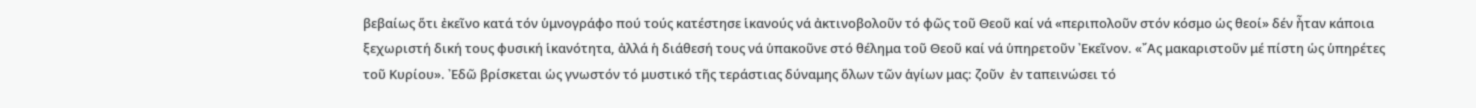βεβαίως ὅτι ἐκεῖνο κατά τόν ὑμνογράφο πού τούς κατέστησε ἱκανούς νά ἀκτινοβολοῦν τό φῶς τοῦ Θεοῦ καί νά «περιπολοῦν στόν κόσμο ὡς θεοί» δέν ἦταν κάποια ξεχωριστή δική τους φυσική ἱκανότητα, ἀλλά ἡ διάθεσή τους νά ὑπακοῦνε στό θέλημα τοῦ Θεοῦ καί νά ὑπηρετοῦν ᾽Εκεῖνον. «῎Ας μακαριστοῦν μέ πίστη ὡς ὑπηρέτες τοῦ Κυρίου». ᾽Εδῶ βρίσκεται ὡς γνωστόν τό μυστικό τῆς τεράστιας δύναμης ὅλων τῶν ἁγίων μας: ζοῦν  ἐν ταπεινώσει τό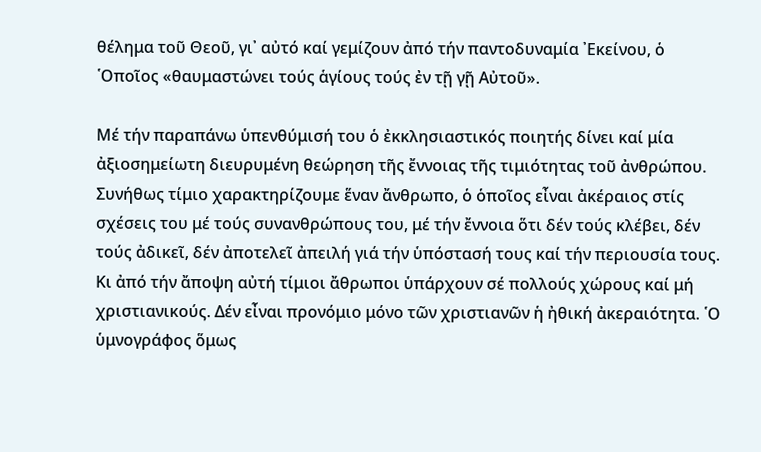θέλημα τοῦ Θεοῦ, γι᾽ αὐτό καί γεμίζουν ἀπό τήν παντοδυναμία ᾽Εκείνου, ὁ ῾Οποῖος «θαυμαστώνει τούς ἁγίους τούς ἐν τῇ γῇ Αὐτοῦ».

Μέ τήν παραπάνω ὑπενθύμισή του ὁ ἐκκλησιαστικός ποιητής δίνει καί μία ἀξιοσημείωτη διευρυμένη θεώρηση τῆς ἔννοιας τῆς τιμιότητας τοῦ ἀνθρώπου. Συνήθως τίμιο χαρακτηρίζουμε ἕναν ἄνθρωπο, ὁ ὁποῖος εἶναι ἀκέραιος στίς σχέσεις του μέ τούς συνανθρώπους του, μέ τήν ἔννοια ὅτι δέν τούς κλέβει, δέν τούς ἀδικεῖ, δέν ἀποτελεῖ ἀπειλή γιά τήν ὑπόστασή τους καί τήν περιουσία τους. Κι ἀπό τήν ἄποψη αὐτή τίμιοι ἄθρωποι ὑπάρχουν σέ πολλούς χώρους καί μή χριστιανικούς. Δέν εἶναι προνόμιο μόνο τῶν χριστιανῶν ἡ ἠθική ἀκεραιότητα. ῾Ο ὑμνογράφος ὅμως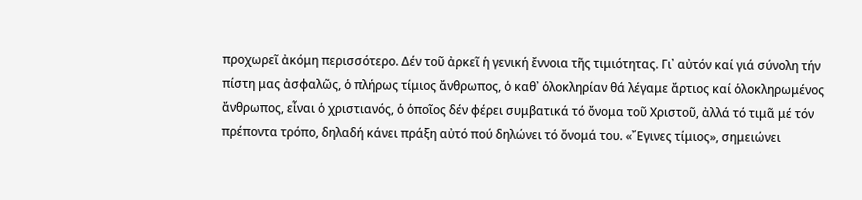προχωρεῖ ἀκόμη περισσότερο. Δέν τοῦ ἀρκεῖ ἡ γενική ἔννοια τῆς τιμιότητας. Γι᾽ αὐτόν καί γιά σύνολη τήν πίστη μας ἀσφαλῶς, ὁ πλήρως τίμιος ἄνθρωπος, ὁ καθ᾽ ὁλοκληρίαν θά λέγαμε ἄρτιος καί ὁλοκληρωμένος ἄνθρωπος, εἶναι ὁ χριστιανός, ὁ ὁποῖος δέν φέρει συμβατικά τό ὄνομα τοῦ Χριστοῦ, ἀλλά τό τιμᾶ μέ τόν πρέποντα τρόπο, δηλαδή κάνει πράξη αὐτό πού δηλώνει τό ὄνομά του. «῎Εγινες τίμιος», σημειώνει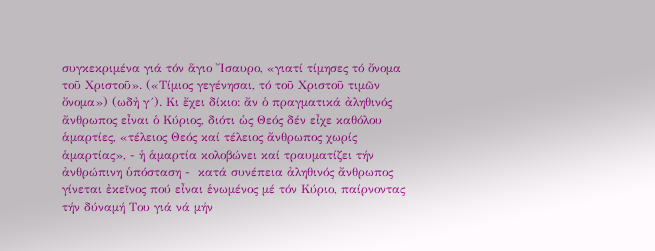συγκεκριμένα γιά τόν ἅγιο ῎Ισαυρο, «γιατί τίμησες τό ὄνομα τοῦ Χριστοῦ». («Τίμιος γεγένησαι, τό τοῦ Χριστοῦ τιμῶν ὄνομα») (ωδἠ γ´). Κι ἔχει δίκιο: ἄν ὁ πραγματικά ἀληθινός ἄνθρωπος εἶναι ὁ Κύριος, διότι ὡς Θεός δέν εἶχε καθόλου ἁμαρτίες, «τέλειος Θεός καί τέλειος ἄνθρωπος χωρίς ἁμαρτίας», - ἡ ἁμαρτία κολοβώνει καί τραυματίζει τήν ἀνθρώπινη ὑπόσταση -  κατά συνέπεια ἀληθινός ἄνθρωπος γίνεται ἐκεῖνος πού εἶναι ἑνωμένος μέ τόν Κύριο, παίρνοντας τήν δύναμή Του γιά νά μήν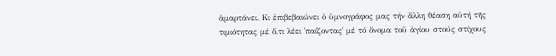ἁμαρτάνει. Κι ἐπιβεβαιώνει ὁ ὑμνογράφος μας τήν ἄλλη θέαση αὐτή τῆς τιμιότητας μέ ὅ,τι λέει ῾παίζοντας᾽ μέ τό ὄνομα τοῦ ἁγίου στούς στίχους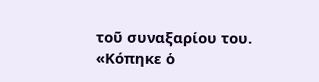τοῦ συναξαρίου του. «Κόπηκε ὁ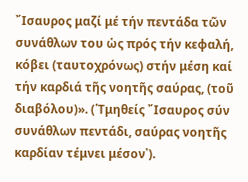῎Ισαυρος μαζί μέ τήν πεντάδα τῶν συνάθλων του ὡς πρός τήν κεφαλή, κόβει (ταυτοχρόνως) στήν μέση καί τήν καρδιά τῆς νοητῆς σαύρας, (τοῦ διαβόλου)». (῾Τμηθείς ῎Ισαυρος σύν συνάθλων πεντάδι, σαύρας νοητῆς καρδίαν τέμνει μέσον᾽).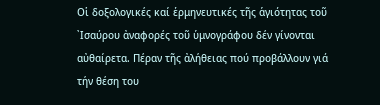Οἱ δοξολογικές καί ἑρμηνευτικές τῆς ἁγιότητας τοῦ ᾽Ισαύρου ἀναφορές τοῦ ὑμνογράφου δέν γίνονται αὐθαίρετα. Πέραν τῆς ἀλήθειας πού προβάλλουν γιά τήν θέση του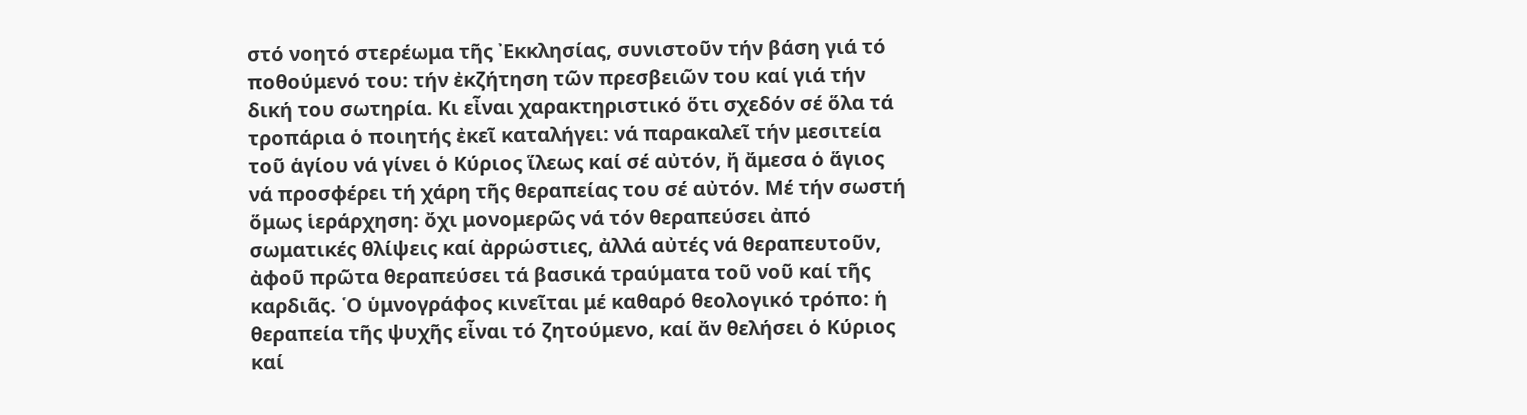στό νοητό στερέωμα τῆς ᾽Εκκλησίας, συνιστοῦν τήν βάση γιά τό ποθούμενό του: τήν ἐκζήτηση τῶν πρεσβειῶν του καί γιά τήν δική του σωτηρία. Κι εἶναι χαρακτηριστικό ὅτι σχεδόν σέ ὅλα τά τροπάρια ὁ ποιητής ἐκεῖ καταλήγει: νά παρακαλεῖ τήν μεσιτεία τοῦ ἁγίου νά γίνει ὁ Κύριος ἵλεως καί σέ αὐτόν, ἤ ἄμεσα ὁ ἅγιος νά προσφέρει τή χάρη τῆς θεραπείας του σέ αὐτόν. Μέ τήν σωστή ὅμως ἱεράρχηση: ὄχι μονομερῶς νά τόν θεραπεύσει ἀπό σωματικές θλίψεις καί ἀρρώστιες, ἀλλά αὐτές νά θεραπευτοῦν, ἀφοῦ πρῶτα θεραπεύσει τά βασικά τραύματα τοῦ νοῦ καί τῆς καρδιᾶς. ῾Ο ὑμνογράφος κινεῖται μέ καθαρό θεολογικό τρόπο: ἡ θεραπεία τῆς ψυχῆς εἶναι τό ζητούμενο, καί ἄν θελήσει ὁ Κύριος καί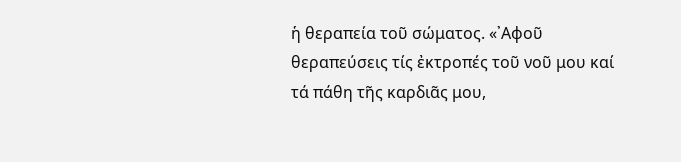ἡ θεραπεία τοῦ σώματος. «᾽Αφοῦ θεραπεύσεις τίς ἐκτροπές τοῦ νοῦ μου καί τά πάθη τῆς καρδιᾶς μου,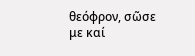θεόφρον, σῶσε με καί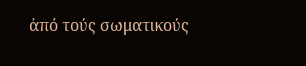ἀπό τούς σωματικούς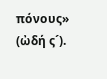πόνους»  (ὠδή ς´).